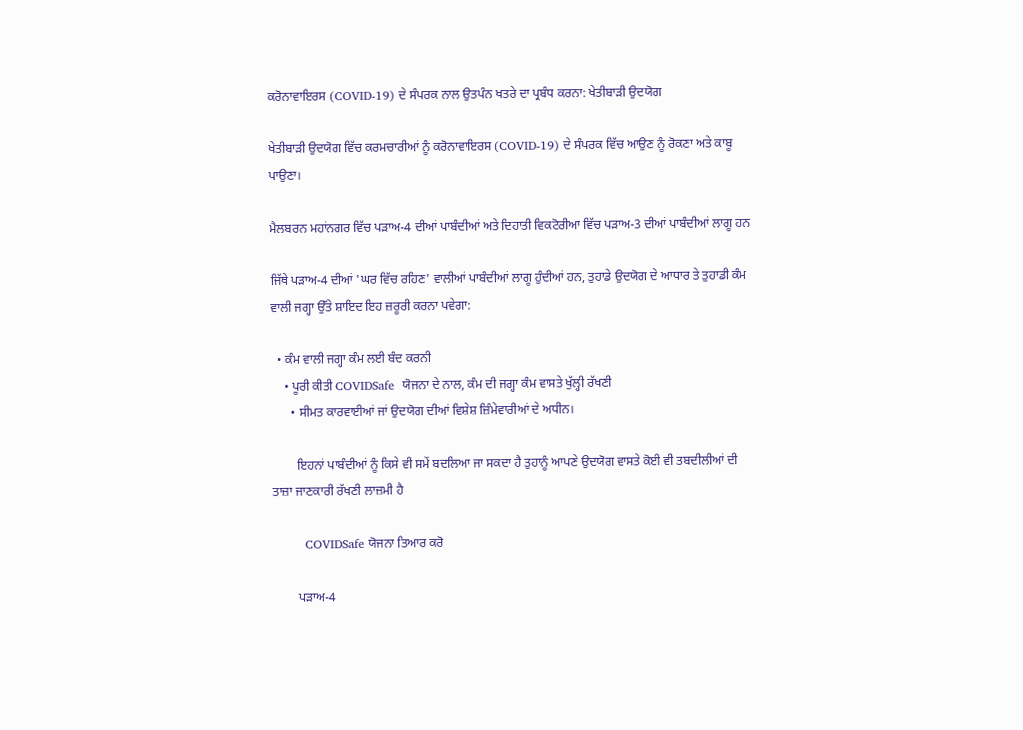ਕਰੋਨਾਵਾਇਰਸ (COVID-19) ਦੇ ਸੰਪਰਕ ਨਾਲ ਉਤਪੰਨ ਖਤਰੇ ਦਾ ਪ੍ਰਬੰਧ ਕਰਨਾ: ਖੇਤੀਬਾੜੀ ਉਦਯੋਗ

ਖੇਤੀਬਾੜੀ ਉਦਯੋਗ ਵਿੱਚ ਕਰਮਚਾਰੀਆਂ ਨੂੰ ਕਰੋਨਾਵਾਇਰਸ (COVID-19) ਦੇ ਸੰਪਰਕ ਵਿੱਚ ਆਉਣ ਨੂੰ ਰੋਕਣਾ ਅਤੇ ਕਾਬੂ ਪਾਉਣਾ।

ਮੈਲਬਰਨ ਮਹਾਂਨਗਰ ਵਿੱਚ ਪੜਾਅ-4 ਦੀਆਂ ਪਾਬੰਦੀਆਂ ਅਤੇ ਦਿਹਾਤੀ ਵਿਕਟੋਰੀਆ ਵਿੱਚ ਪੜਾਅ-3 ਦੀਆਂ ਪਾਬੰਦੀਆਂ ਲਾਗੂ ਹਨ

ਜਿੱਥੇ ਪੜਾਅ-4 ਦੀਆਂ 'ਘਰ ਵਿੱਚ ਰਹਿਣ' ਵਾਲੀਆਂ ਪਾਬੰਦੀਆਂ ਲਾਗੂ ਹੁੰਦੀਆਂ ਹਨ, ਤੁਹਾਡੇ ਉਦਯੋਗ ਦੇ ਆਧਾਰ ਤੇ ਤੁਹਾਡੀ ਕੰਮ ਵਾਲੀ ਜਗ੍ਹਾ ਉੱਤੇ ਸ਼ਾਇਦ ਇਹ ਜ਼ਰੂਰੀ ਕਰਨਾ ਪਵੇਗਾ:

  • ਕੰਮ ਵਾਲੀ ਜਗ੍ਹਾ ਕੰਮ ਲਈ ਬੰਦ ਕਰਨੀ
    • ਪੂਰੀ ਕੀਤੀ COVIDSafe  ਯੋਜਨਾ ਦੇ ਨਾਲ, ਕੰਮ ਦੀ ਜਗ੍ਹਾ ਕੰਮ ਵਾਸਤੇ ਖੁੱਲ੍ਹੀ ਰੱਖਣੀ
      • ਸੀਮਤ ਕਾਰਵਾਈਆਂ ਜਾਂ ਉਦਯੋਗ ਦੀਆਂ ਵਿਸ਼ੇਸ਼ ਜ਼ਿੰਮੇਵਾਰੀਆਂ ਦੇ ਅਧੀਨ।

        ਇਹਨਾਂ ਪਾਬੰਦੀਆਂ ਨੂੰ ਕਿਸੇ ਵੀ ਸਮੇਂ ਬਦਲਿਆ ਜਾ ਸਕਦਾ ਹੈ ਤੁਹਾਨੂੰ ਆਪਣੇ ਉਦਯੋਗ ਵਾਸਤੇ ਕੋਈ ਵੀ ਤਬਦੀਲੀਆਂ ਦੀ ਤਾਜ਼ਾ ਜਾਣਕਾਰੀ ਰੱਖਣੀ ਲਾਜ਼ਮੀ ਹੈ

        COVIDSafe ਯੋਜਨਾ ਤਿਆਰ ਕਰੋ

        ਪੜਾਅ-4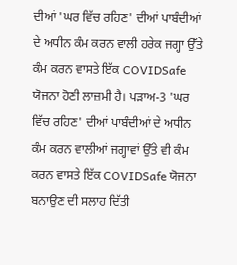ਦੀਆਂ 'ਘਰ ਵਿੱਚ ਰਹਿਣ' ਦੀਆਂ ਪਾਬੰਦੀਆਂ ਦੇ ਅਧੀਨ ਕੰਮ ਕਰਨ ਵਾਲੀ ਹਰੇਕ ਜਗ੍ਹਾ ਉੱਤੇ ਕੰਮ ਕਰਨ ਵਾਸਤੇ ਇੱਕ COVIDSafe ਯੋਜਨਾ ਹੋਣੀ ਲਾਜ਼ਮੀ ਹੈ। ਪੜਾਅ-3 'ਘਰ ਵਿੱਚ ਰਹਿਣ' ਦੀਆਂ ਪਾਬੰਦੀਆਂ ਦੇ ਅਧੀਨ ਕੰਮ ਕਰਨ ਵਾਲੀਆਂ ਜਗ੍ਹਾਵਾਂ ਉੱਤੇ ਵੀ ਕੰਮ ਕਰਨ ਵਾਸਤੇ ਇੱਕ COVIDSafe ਯੋਜਨਾ ਬਨਾਉਣ ਦੀ ਸਲਾਹ ਦਿੱਤੀ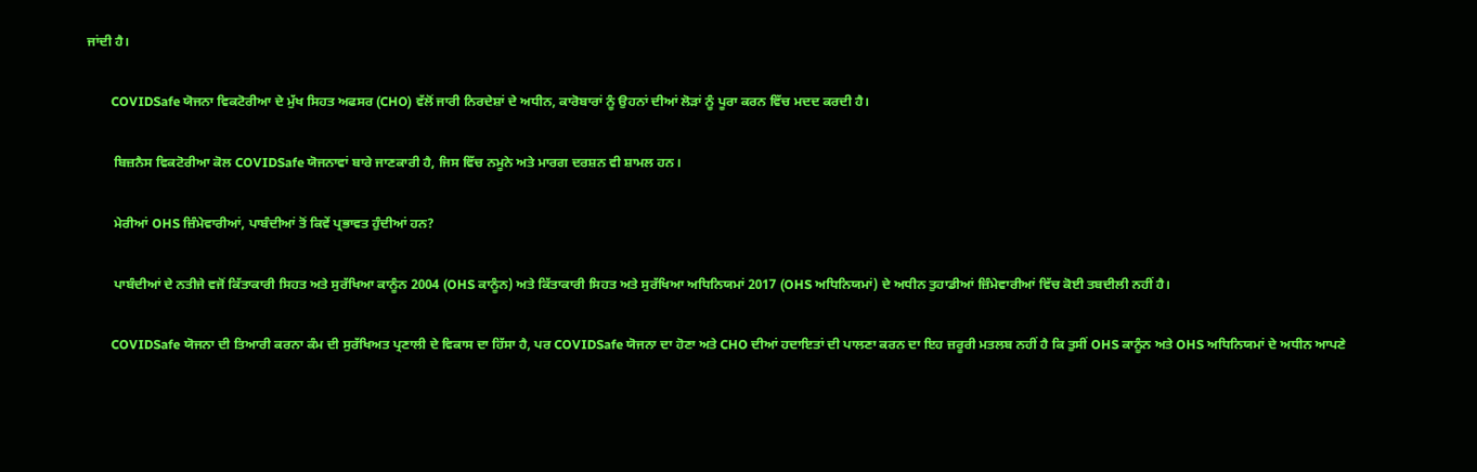ਜਾਂਦੀ ਹੈ।

        COVIDSafe ਯੋਜਨਾ ਵਿਕਟੋਰੀਆ ਦੇ ਮੁੱਖ ਸਿਹਤ ਅਫਸਰ (CHO) ਵੱਲੋਂ ਜਾਰੀ ਨਿਰਦੇਸ਼ਾਂ ਦੇ ਅਧੀਨ, ਕਾਰੋਬਾਰਾਂ ਨੂੰ ਉਹਨਾਂ ਦੀਆਂ ਲੋੜਾਂ ਨੂੰ ਪੂਰਾ ਕਰਨ ਵਿੱਚ ਮਦਦ ਕਰਦੀ ਹੈ।

        ਬਿਜ਼ਨੈਸ ਵਿਕਟੋਰੀਆ ਕੋਲ COVIDSafe ਯੋਜਨਾਵਾਂ ਬਾਰੇ ਜਾਣਕਾਰੀ ਹੈ, ਜਿਸ ਵਿੱਚ ਨਮੂਨੇ ਅਤੇ ਮਾਰਗ ਦਰਸ਼ਨ ਵੀ ਸ਼ਾਮਲ ਹਨ।

        ਮੇਰੀਆਂ OHS ਜ਼ਿੰਮੇਵਾਰੀਆਂ, ਪਾਬੰਦੀਆਂ ਤੋਂ ਕਿਵੇਂ ਪ੍ਰਭਾਵਤ ਹੁੰਦੀਆਂ ਹਨ?

        ਪਾਬੰਦੀਆਂ ਦੇ ਨਤੀਜੇ ਵਜੋਂ ਕਿੱਤਾਕਾਰੀ ਸਿਹਤ ਅਤੇ ਸੁਰੱਖਿਆ ਕਾਨੂੰਨ 2004 (OHS ਕਾਨੂੰਨ) ਅਤੇ ਕਿੱਤਾਕਾਰੀ ਸਿਹਤ ਅਤੇ ਸੁਰੱਖਿਆ ਅਧਿਨਿਯਮਾਂ 2017 (OHS ਅਧਿਨਿਯਮਾਂ) ਦੇ ਅਧੀਨ ਤੁਹਾਡੀਆਂ ਜ਼ਿੰਮੇਵਾਰੀਆਂ ਵਿੱਚ ਕੋਈ ਤਬਦੀਲੀ ਨਹੀਂ ਹੈ।

        COVIDSafe ਯੋਜਨਾ ਦੀ ਤਿਆਰੀ ਕਰਨਾ ਕੰਮ ਦੀ ਸੁਰੱਖਿਅਤ ਪ੍ਰਣਾਲੀ ਦੇ ਵਿਕਾਸ ਦਾ ਹਿੱਸਾ ਹੈ, ਪਰ COVIDSafe ਯੋਜਨਾ ਦਾ ਹੋਣਾ ਅਤੇ CHO ਦੀਆਂ ਹਦਾਇਤਾਂ ਦੀ ਪਾਲਣਾ ਕਰਨ ਦਾ ਇਹ ਜ਼ਰੂਰੀ ਮਤਲਬ ਨਹੀਂ ਹੈ ਕਿ ਤੁਸੀਂ OHS ਕਾਨੂੰਨ ਅਤੇ OHS ਅਧਿਨਿਯਮਾਂ ਦੇ ਅਧੀਨ ਆਪਣੇ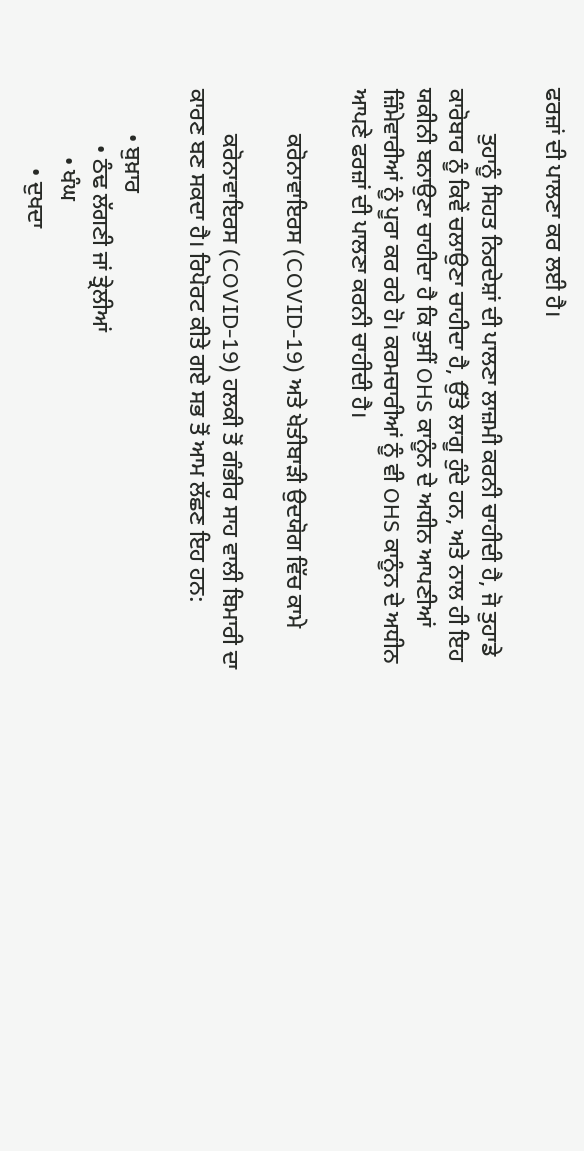ਫਰਜ਼ਾਂ ਦੀ ਪਾਲਣਾ ਕਰ ਲਈ ਹੈ।

        ਤੁਹਾਨੂੰ ਸਿਹਤ ਨਿਰਦੇਸ਼ਾਂ ਦੀ ਪਾਲਣਾ ਲਾਜ਼ਮੀ ਕਰਨੀ ਚਾਹੀਦੀ ਹੈ, ਜੋ ਤੁਹਾਡੇ ਕਾਰੋਬਾਰ ਨੂੰ ਕਿਵੇਂ ਚਲਾਉਣਾ ਚਾਹੀਦਾ ਹੈ, ਉੱਤੇ ਲਾਗੂ ਹੁੰਦੇ ਹਨ, ਅਤੇ ਨਾਲ ਹੀ ਇਹ ਯਕੀਨੀ ਬਨਾਉਣਾ ਚਾਹੀਦਾ ਹੈ ਕਿ ਤੁਸੀਂ OHS ਕਾਨੂੰਨ ਦੇ ਅਧੀਨ ਆਪਣੀਆਂ ਜ਼ਿੰਮੇਵਾਰੀਆਂ ਨੂੰ ਪੂਰਾ ਕਰ ਰਹੇ ਹੋ। ਕਰਮਚਾਰੀਆਂ ਨੂੰ ਵੀ OHS ਕਾਨੂੰਨ ਦੇ ਅਧੀਨ ਆਪਣੇ ਫਰਜ਼ਾਂ ਦੀ ਪਾਲਣਾ ਕਰਨੀ ਚਾਹੀਦੀ ਹੈ।

        ਕਰੋਨਾਵਾਇਰਸ (COVID-19) ਅਤੇ ਖੇਤੀਬਾੜੀ ਉਦਯੋਗ ਵਿੱਚ ਕਾਮੇ

        ਕਰੋਨਾਵਾਇਰਸ (COVID-19) ਹਲਕੀ ਤੋਂ ਗੰਭੀਰ ਸਾਹ ਵਾਲੀ ਬਿਮਾਰੀ ਦਾ ਕਾਰਣ ਬਣ ਸਕਦਾ ਹੈ। ਰਿਪੋਰਟ ਕੀਤੇ ਗਏ ਸਭ ਤੋਂ ਆਮ ਲੱਛਣ ਇਹ ਹਨ:

        • ਬੁਖ਼ਾਰ
          • ਠੰਢ ਲੱਗਣੀ ਜਾਂ ਤ੍ਰੇਲੀਆਂ
            • ਖੰਘ
              • ਦੁਖਦਾ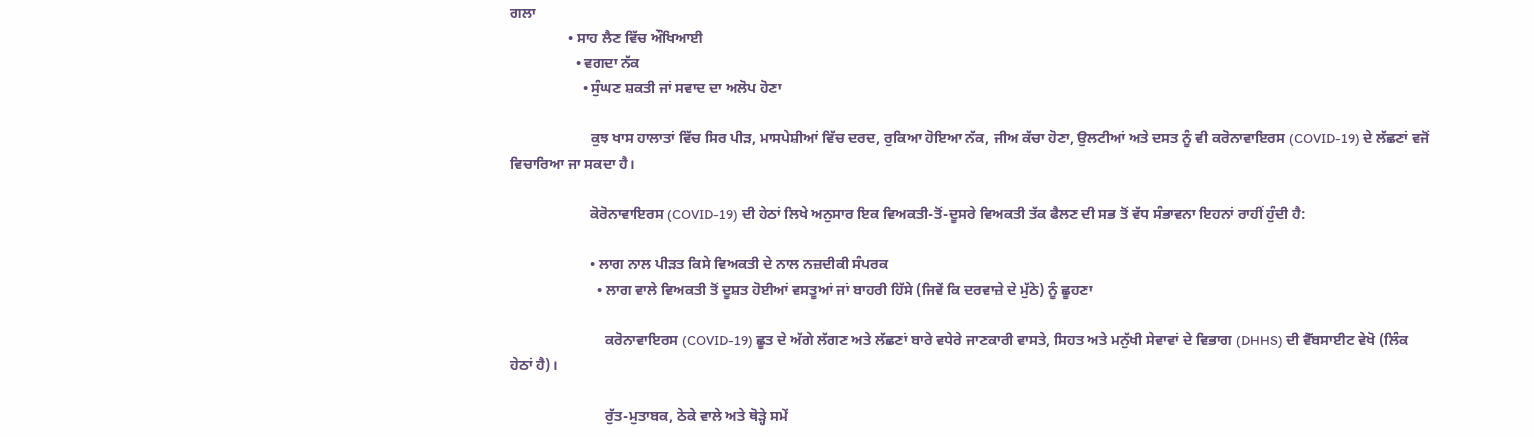ਗਲਾ
                • ਸਾਹ ਲੈਣ ਵਿੱਚ ਔਖਿਆਈ
                  • ਵਗਦਾ ਨੱਕ
                    • ਸੁੰਘਣ ਸ਼ਕਤੀ ਜਾਂ ਸਵਾਦ ਦਾ ਅਲੋਪ ਹੋਣਾ

                      ਕੁਝ ਖਾਸ ਹਾਲਾਤਾਂ ਵਿੱਚ ਸਿਰ ਪੀੜ, ਮਾਸਪੇਸ਼ੀਆਂ ਵਿੱਚ ਦਰਦ, ਰੁਕਿਆ ਹੋਇਆ ਨੱਕ, ਜੀਅ ਕੱਚਾ ਹੋਣਾ, ਉਲਟੀਆਂ ਅਤੇ ਦਸਤ ਨੂੰ ਵੀ ਕਰੋਨਾਵਾਇਰਸ (COVID-19) ਦੇ ਲੱਛਣਾਂ ਵਜੋਂ ਵਿਚਾਰਿਆ ਜਾ ਸਕਦਾ ਹੈ।

                      ਕੋਰੋਨਾਵਾਇਰਸ (COVID-19) ਦੀ ਹੇਠਾਂ ਲਿਖੇ ਅਨੁਸਾਰ ਇਕ ਵਿਅਕਤੀ-ਤੋਂ-ਦੂਸਰੇ ਵਿਅਕਤੀ ਤੱਕ ਫੈਲਣ ਦੀ ਸਭ ਤੋਂ ਵੱਧ ਸੰਭਾਵਨਾ ਇਹਨਾਂ ਰਾਹੀਂ ਹੁੰਦੀ ਹੈ:

                      • ਲਾਗ ਨਾਲ ਪੀੜਤ ਕਿਸੇ ਵਿਅਕਤੀ ਦੇ ਨਾਲ ਨਜ਼ਦੀਕੀ ਸੰਪਰਕ
                        • ਲਾਗ ਵਾਲੇ ਵਿਅਕਤੀ ਤੋਂ ਦੂਸ਼ਤ ਹੋਈਆਂ ਵਸਤੂਆਂ ਜਾਂ ਬਾਹਰੀ ਹਿੱਸੇ (ਜਿਵੇਂ ਕਿ ਦਰਵਾਜ਼ੇ ਦੇ ਮੁੱਠੇ) ਨੂੰ ਛੂਹਣਾ

                          ਕਰੋਨਾਵਾਇਰਸ (COVID-19) ਛੂਤ ਦੇ ਅੱਗੇ ਲੱਗਣ ਅਤੇ ਲੱਛਣਾਂ ਬਾਰੇ ਵਧੇਰੇ ਜਾਣਕਾਰੀ ਵਾਸਤੇ, ਸਿਹਤ ਅਤੇ ਮਨੁੱਖੀ ਸੇਵਾਵਾਂ ਦੇ ਵਿਭਾਗ (DHHS) ਦੀ ਵੈੱਬਸਾਈਟ ਵੇਖੋ (ਲਿੰਕ ਹੇਠਾਂ ਹੈ)।

                          ਰੁੱਤ-ਮੁਤਾਬਕ, ਠੇਕੇ ਵਾਲੇ ਅਤੇ ਥੋੜ੍ਹੇ ਸਮੇਂ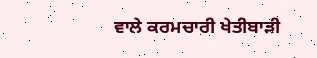ਵਾਲੇ ਕਰਮਚਾਰੀ ਖੇਤੀਬਾੜੀ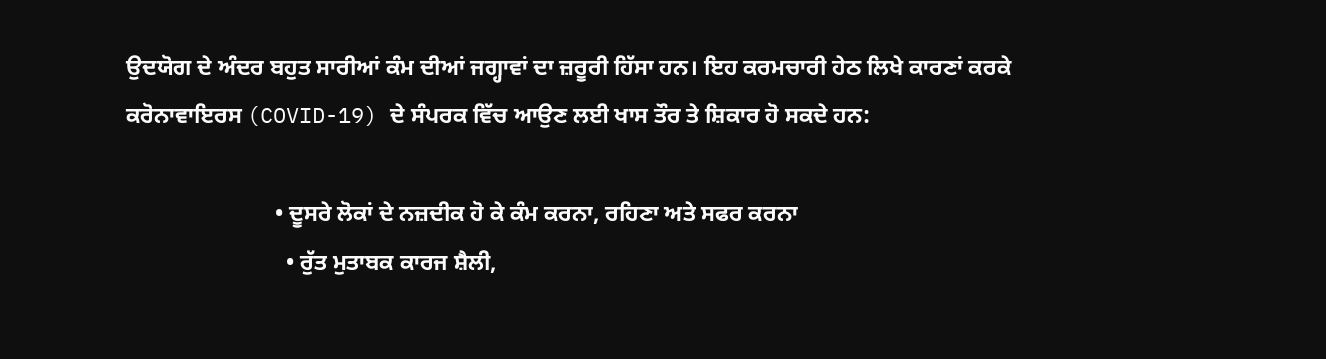ਉਦਯੋਗ ਦੇ ਅੰਦਰ ਬਹੁਤ ਸਾਰੀਆਂ ਕੰਮ ਦੀਆਂ ਜਗ੍ਹਾਵਾਂ ਦਾ ਜ਼ਰੂਰੀ ਹਿੱਸਾ ਹਨ। ਇਹ ਕਰਮਚਾਰੀ ਹੇਠ ਲਿਖੇ ਕਾਰਣਾਂ ਕਰਕੇ ਕਰੋਨਾਵਾਇਰਸ (COVID-19) ਦੇ ਸੰਪਰਕ ਵਿੱਚ ਆਉਣ ਲਈ ਖਾਸ ਤੌਰ ਤੇ ਸ਼ਿਕਾਰ ਹੋ ਸਕਦੇ ਹਨ:

                          • ਦੂਸਰੇ ਲੋਕਾਂ ਦੇ ਨਜ਼ਦੀਕ ਹੋ ਕੇ ਕੰਮ ਕਰਨਾ, ਰਹਿਣਾ ਅਤੇ ਸਫਰ ਕਰਨਾ
                            • ਰੁੱਤ ਮੁਤਾਬਕ ਕਾਰਜ ਸ਼ੈਲੀ,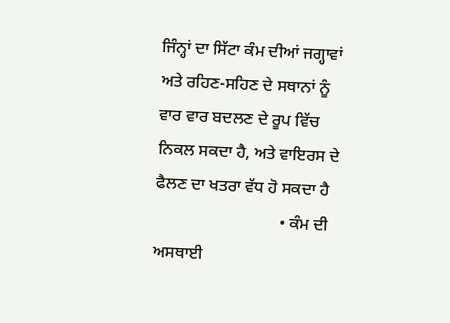ਜਿੰਨ੍ਹਾਂ ਦਾ ਸਿੱਟਾ ਕੰਮ ਦੀਆਂ ਜਗ੍ਹਾਵਾਂ ਅਤੇ ਰਹਿਣ-ਸਹਿਣ ਦੇ ਸਥਾਨਾਂ ਨੂੰ ਵਾਰ ਵਾਰ ਬਦਲਣ ਦੇ ਰੂਪ ਵਿੱਚ ਨਿਕਲ ਸਕਦਾ ਹੈ, ਅਤੇ ਵਾਇਰਸ ਦੇ ਫੈਲਣ ਦਾ ਖਤਰਾ ਵੱਧ ਹੋ ਸਕਦਾ ਹੈ
                              • ਕੰਮ ਦੀ ਅਸਥਾਈ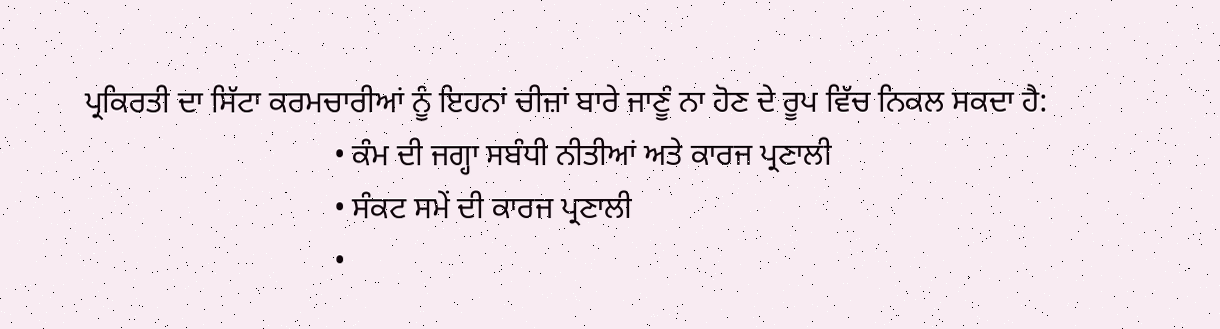ਪ੍ਰਕਿਰਤੀ ਦਾ ਸਿੱਟਾ ਕਰਮਚਾਰੀਆਂ ਨੂੰ ਇਹਨਾਂ ਚੀਜ਼ਾਂ ਬਾਰੇ ਜਾਣੂੰ ਨਾ ਹੋਣ ਦੇ ਰੂਪ ਵਿੱਚ ਨਿਕਲ ਸਕਦਾ ਹੈ:
                                • ਕੰਮ ਦੀ ਜਗ੍ਹਾ ਸਬੰਧੀ ਨੀਤੀਆਂ ਅਤੇ ਕਾਰਜ ਪ੍ਰਣਾਲੀ
                                • ਸੰਕਟ ਸਮੇਂ ਦੀ ਕਾਰਜ ਪ੍ਰਣਾਲੀ
                                •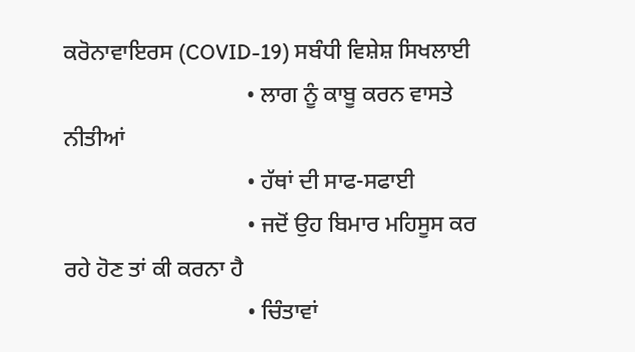ਕਰੋਨਾਵਾਇਰਸ (COVID-19) ਸਬੰਧੀ ਵਿਸ਼ੇਸ਼ ਸਿਖਲਾਈ
                                • ਲਾਗ ਨੂੰ ਕਾਬੂ ਕਰਨ ਵਾਸਤੇ ਨੀਤੀਆਂ
                                • ਹੱਥਾਂ ਦੀ ਸਾਫ-ਸਫਾਈ
                                • ਜਦੋਂ ਉਹ ਬਿਮਾਰ ਮਹਿਸੂਸ ਕਰ ਰਹੇ ਹੋਣ ਤਾਂ ਕੀ ਕਰਨਾ ਹੈ
                                • ਚਿੰਤਾਵਾਂ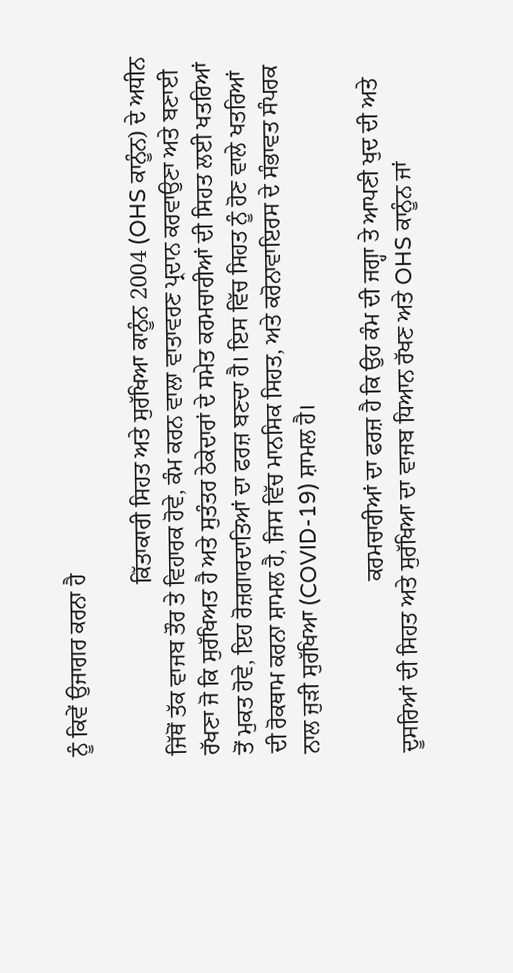ਨੂੰ ਕਿਵੇਂ ਉਜਾਗਰ ਕਰਨਾ ਹੈ

                              ਕਿੱਤਾਕਾਰੀ ਸਿਹਤ ਅਤੇ ਸੁਰੱਖਿਆ ਕਾਨੂੰਨ 2004 (OHS ਕਾਨੂੰਨ) ਦੇ ਅਧੀਨ ਜਿੱਥੋਂ ਤੱਕ ਵਾਜਬ ਤੌਰ ਤੇ ਵਿਹਾਰਕ ਹੋਵੇ, ਕੰਮ ਕਰਨ ਵਾਲਾ ਵਾਤਾਵਰਣ ਪ੍ਰਦਾਨ ਕਰਵਾਉਣਾ ਅਤੇ ਬਣਾਈ ਰੱਖਣਾ ਜੋ ਕਿ ਸੁਰੱਖਿਅਤ ਹੈ ਅਤੇ ਸੁਤੰਤਰ ਠੇਕੇਦਾਰਾਂ ਦੇ ਸਮੇਤ ਕਰਮਚਾਰੀਆਂ ਦੀ ਸਿਹਤ ਲਈ ਖਤਰਿਆਂ ਤੋਂ ਮੁਕਤ ਹੋਵੇ, ਇਹ ਰੋਜ਼ਗਾਰਦਾਤਿਆਂ ਦਾ ਫਰਜ਼ ਬਣਦਾ ਹੈ। ਇਸ ਵਿੱਚ ਸਿਹਤ ਨੂੰ ਹੋਣ ਵਾਲੇ ਖਤਰਿਆਂ ਦੀ ਰੋਕਥਾਮ ਕਰਨਾ ਸ਼ਾਮਲ ਹੈ, ਜਿਸ ਵਿੱਚ ਮਾਨਸਿਕ ਸਿਹਤ, ਅਤੇ ਕਰੋਨਾਵਾਇਰਸ ਦੇ ਸੰਭਾਵਤ ਸੰਪਰਕ ਨਾਲ ਜੁੜੀ ਸੁਰੱਖਿਆ (COVID-19) ਸ਼ਾਮਲ ਹੈ।

                              ਕਰਮਚਾਰੀਆਂ ਦਾ ਫਰਜ਼ ਹੈ ਕਿ ਉਹ ਕੰਮ ਦੀ ਜਗ੍ਹਾ ਤੇ ਆਪਣੀ ਖੁਦ ਦੀ ਅਤੇ ਦੂਸਰਿਆਂ ਦੀ ਸਿਹਤ ਅਤੇ ਸੁਰੱਖਿਆ ਦਾ ਵਾਜਬ ਧਿਆਨ ਰੱਖਣ ਅਤੇ OHS ਕਾਨੂੰਨ ਜਾਂ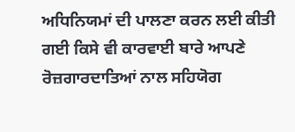ਅਧਿਨਿਯਮਾਂ ਦੀ ਪਾਲਣਾ ਕਰਨ ਲਈ ਕੀਤੀ ਗਈ ਕਿਸੇ ਵੀ ਕਾਰਵਾਈ ਬਾਰੇ ਆਪਣੇ ਰੋਜ਼ਗਾਰਦਾਤਿਆਂ ਨਾਲ ਸਹਿਯੋਗ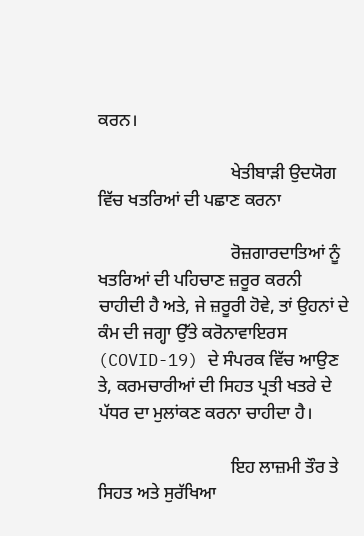ਕਰਨ।

                              ਖੇਤੀਬਾੜੀ ਉਦਯੋਗ ਵਿੱਚ ਖਤਰਿਆਂ ਦੀ ਪਛਾਣ ਕਰਨਾ

                              ਰੋਜ਼ਗਾਰਦਾਤਿਆਂ ਨੂੰ ਖਤਰਿਆਂ ਦੀ ਪਹਿਚਾਣ ਜ਼ਰੂਰ ਕਰਨੀ ਚਾਹੀਦੀ ਹੈ ਅਤੇ, ਜੇ ਜ਼ਰੂਰੀ ਹੋਵੇ, ਤਾਂ ਉਹਨਾਂ ਦੇ ਕੰਮ ਦੀ ਜਗ੍ਹਾ ਉੱਤੇ ਕਰੋਨਾਵਾਇਰਸ (COVID-19) ਦੇ ਸੰਪਰਕ ਵਿੱਚ ਆਉਣ ਤੇ, ਕਰਮਚਾਰੀਆਂ ਦੀ ਸਿਹਤ ਪ੍ਰਤੀ ਖਤਰੇ ਦੇ ਪੱਧਰ ਦਾ ਮੁਲਾਂਕਣ ਕਰਨਾ ਚਾਹੀਦਾ ਹੈ।

                              ਇਹ ਲਾਜ਼ਮੀ ਤੌਰ ਤੇ ਸਿਹਤ ਅਤੇ ਸੁਰੱਖਿਆ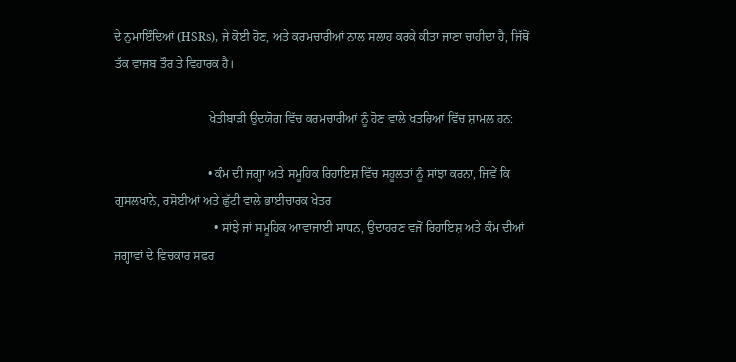ਦੇ ਨੁਮਾਇੰਦਿਆਂ (HSRs), ਜੇ ਕੋਈ ਹੋਣ, ਅਤੇ ਕਰਮਚਾਰੀਆਂ ਨਾਲ ਸਲਾਹ ਕਰਕੇ ਕੀਤਾ ਜਾਣਾ ਚਾਹੀਦਾ ਹੈ, ਜਿੱਥੋਂ ਤੱਕ ਵਾਜਬ ਤੌਰ ਤੇ ਵਿਹਾਰਕ ਹੈ।

                              ਖੇਤੀਬਾੜੀ ਉਦਯੋਗ ਵਿੱਚ ਕਰਮਚਾਰੀਆਂ ਨੂੰ ਹੋਣ ਵਾਲੇ ਖਤਰਿਆਂ ਵਿੱਚ ਸ਼ਾਮਲ ਹਨ:

                              • ਕੰਮ ਦੀ ਜਗ੍ਹਾ ਅਤੇ ਸਮੂਹਿਕ ਰਿਹਾਇਸ਼ ਵਿੱਚ ਸਹੂਲਤਾਂ ਨੂੰ ਸਾਂਝਾ ਕਰਨਾ, ਜਿਵੇਂ ਕਿ ਗੁਸਲਖਾਨੇ, ਰਸੋਈਆਂ ਅਤੇ ਛੁੱਟੀ ਵਾਲੇ ਭਾਈਚਾਰਕ ਖੇਤਰ
                                • ਸਾਂਝੇ ਜਾਂ ਸਮੂਹਿਕ ਆਵਾਜਾਈ ਸਾਧਨ, ਉਦਾਹਰਣ ਵਜੋਂ ਰਿਹਾਇਸ਼ ਅਤੇ ਕੰਮ ਦੀਆਂ ਜਗ੍ਹਾਵਾਂ ਦੇ ਵਿਚਕਾਰ ਸਫਰ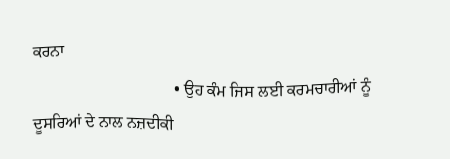ਕਰਨਾ
                                  • ਉਹ ਕੰਮ ਜਿਸ ਲਈ ਕਰਮਚਾਰੀਆਂ ਨੂੰ ਦੂਸਰਿਆਂ ਦੇ ਨਾਲ ਨਜ਼ਦੀਕੀ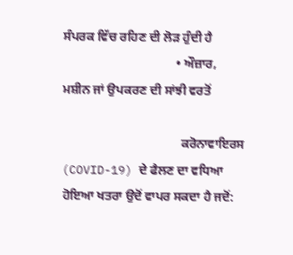ਸੰਪਰਕ ਵਿੱਚ ਰਹਿਣ ਦੀ ਲੋੜ ਹੁੰਦੀ ਹੈ
                                    • ਔਜ਼ਾਰ, ਮਸ਼ੀਨ ਜਾਂ ਉਪਕਰਣ ਦੀ ਸਾਂਝੀ ਵਰਤੋਂ

                                      ਕਰੋਨਾਵਾਇਰਸ (COVID-19) ਦੇ ਫੈਲਣ ਦਾ ਵਧਿਆ ਹੋਇਆ ਖਤਰਾ ਉਦੋਂ ਵਾਪਰ ਸਕਦਾ ਹੈ ਜਦੋਂ: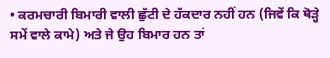• ਕਰਮਚਾਰੀ ਬਿਮਾਰੀ ਵਾਲੀ ਛੁੱਟੀ ਦੇ ਹੱਕਦਾਰ ਨਹੀਂ ਹਨ (ਜਿਵੇਂ ਕਿ ਥੋੜ੍ਹੇ ਸਮੇਂ ਵਾਲੇ ਕਾਮੇ) ਅਤੇ ਜੇ ਉਹ ਬਿਮਾਰ ਹਨ ਤਾਂ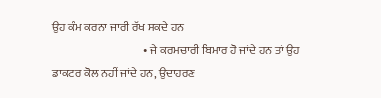ਉਹ ਕੰਮ ਕਰਨਾ ਜਾਰੀ ਰੱਖ ਸਕਦੇ ਹਨ
                                        • ਜੇ ਕਰਮਚਾਰੀ ਬਿਮਾਰ ਹੋ ਜਾਂਦੇ ਹਨ ਤਾਂ ਉਹ ਡਾਕਟਰ ਕੋਲ ਨਹੀਂ ਜਾਂਦੇ ਹਨ, ਉਦਾਹਰਣ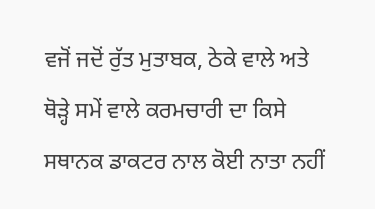ਵਜੋਂ ਜਦੋਂ ਰੁੱਤ ਮੁਤਾਬਕ, ਠੇਕੇ ਵਾਲੇ ਅਤੇ ਥੋੜ੍ਹੇ ਸਮੇਂ ਵਾਲੇ ਕਰਮਚਾਰੀ ਦਾ ਕਿਸੇ ਸਥਾਨਕ ਡਾਕਟਰ ਨਾਲ ਕੋਈ ਨਾਤਾ ਨਹੀਂ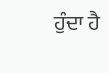ਹੁੰਦਾ ਹੈ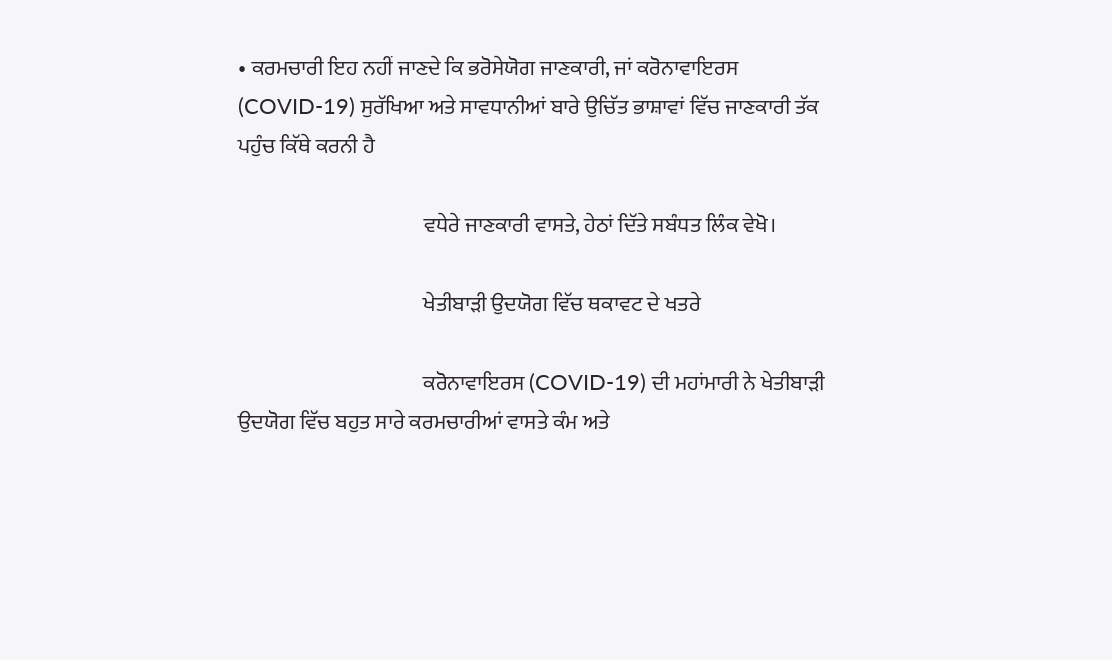• ਕਰਮਚਾਰੀ ਇਹ ਨਹੀਂ ਜਾਣਦੇ ਕਿ ਭਰੋਸੇਯੋਗ ਜਾਣਕਾਰੀ, ਜਾਂ ਕਰੋਨਾਵਾਇਰਸ (COVID-19) ਸੁਰੱਖਿਆ ਅਤੇ ਸਾਵਧਾਨੀਆਂ ਬਾਰੇ ਉਚਿੱਤ ਭਾਸ਼ਾਵਾਂ ਵਿੱਚ ਜਾਣਕਾਰੀ ਤੱਕ ਪਹੁੰਚ ਕਿੱਥੇ ਕਰਨੀ ਹੈ

                                            ਵਧੇਰੇ ਜਾਣਕਾਰੀ ਵਾਸਤੇ, ਹੇਠਾਂ ਦਿੱਤੇ ਸਬੰਧਤ ਲਿੰਕ ਵੇਖੋ।

                                            ਖੇਤੀਬਾੜੀ ਉਦਯੋਗ ਵਿੱਚ ਥਕਾਵਟ ਦੇ ਖਤਰੇ

                                            ਕਰੋਨਾਵਾਇਰਸ (COVID-19) ਦੀ ਮਹਾਂਮਾਰੀ ਨੇ ਖੇਤੀਬਾੜੀ ਉਦਯੋਗ ਵਿੱਚ ਬਹੁਤ ਸਾਰੇ ਕਰਮਚਾਰੀਆਂ ਵਾਸਤੇ ਕੰਮ ਅਤੇ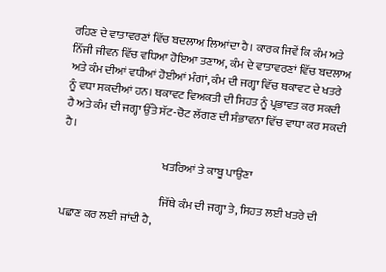ਰਹਿਣ ਦੇ ਵਾਤਾਵਰਣਾਂ ਵਿੱਚ ਬਦਲਾਅ ਲਿਆਂਦਾ ਹੈ। ਕਾਰਕ ਜਿਵੇਂ ਕਿ ਕੰਮ ਅਤੇ ਨਿੱਜੀ ਜੀਵਨ ਵਿੱਚ ਵਧਿਆ ਹੋਇਆ ਤਣਾਅ, ਕੰਮ ਦੇ ਵਾਤਾਵਰਣਾਂ ਵਿੱਚ ਬਦਲਾਅ ਅਤੇ ਕੰਮ ਦੀਆਂ ਵਧੀਆਂ ਹੋਈਆਂ ਮੰਗਾਂ, ਕੰਮ ਦੀ ਜਗ੍ਹਾ ਵਿੱਚ ਥਕਾਵਟ ਦੇ ਖਤਰੇ ਨੂੰ ਵਧਾ ਸਕਦੀਆਂ ਹਨ। ਥਕਾਵਟ ਵਿਅਕਤੀ ਦੀ ਸਿਹਤ ਨੂੰ ਪ੍ਰਭਾਵਤ ਕਰ ਸਕਦੀ ਹੈ ਅਤੇ ਕੰਮ ਦੀ ਜਗ੍ਹਾ ਉੱਤੇ ਸੱਟ-ਚੋਟ ਲੱਗਣ ਦੀ ਸੰਭਾਵਨਾ ਵਿੱਚ ਵਾਧਾ ਕਰ ਸਕਦੀ ਹੈ।

                                            ਖਤਰਿਆਂ ਤੇ ਕਾਬੂ ਪਾਉਣਾ

                                            ਜਿੱਥੇ ਕੰਮ ਦੀ ਜਗ੍ਹਾ ਤੇ, ਸਿਹਤ ਲਈ ਖਤਰੇ ਦੀ ਪਛਾਣ ਕਰ ਲਈ ਜਾਂਦੀ ਹੈ,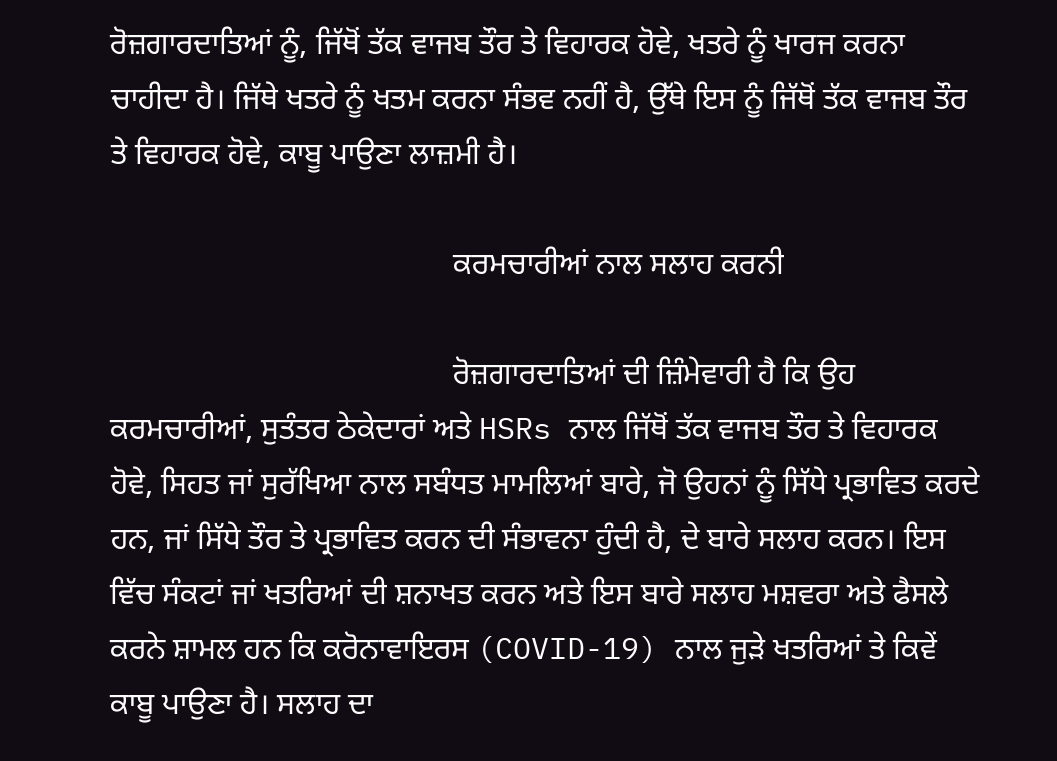ਰੋਜ਼ਗਾਰਦਾਤਿਆਂ ਨੂੰ, ਜਿੱਥੋਂ ਤੱਕ ਵਾਜਬ ਤੌਰ ਤੇ ਵਿਹਾਰਕ ਹੋਵੇ, ਖਤਰੇ ਨੂੰ ਖਾਰਜ ਕਰਨਾ ਚਾਹੀਦਾ ਹੈ। ਜਿੱਥੇ ਖਤਰੇ ਨੂੰ ਖਤਮ ਕਰਨਾ ਸੰਭਵ ਨਹੀਂ ਹੈ, ਉੱਥੇ ਇਸ ਨੂੰ ਜਿੱਥੋਂ ਤੱਕ ਵਾਜਬ ਤੌਰ ਤੇ ਵਿਹਾਰਕ ਹੋਵੇ, ਕਾਬੂ ਪਾਉਣਾ ਲਾਜ਼ਮੀ ਹੈ।

                                            ਕਰਮਚਾਰੀਆਂ ਨਾਲ ਸਲਾਹ ਕਰਨੀ

                                            ਰੋਜ਼ਗਾਰਦਾਤਿਆਂ ਦੀ ਜ਼ਿੰਮੇਵਾਰੀ ਹੈ ਕਿ ਉਹ ਕਰਮਚਾਰੀਆਂ, ਸੁਤੰਤਰ ਠੇਕੇਦਾਰਾਂ ਅਤੇ HSRs ਨਾਲ ਜਿੱਥੋਂ ਤੱਕ ਵਾਜਬ ਤੌਰ ਤੇ ਵਿਹਾਰਕ ਹੋਵੇ, ਸਿਹਤ ਜਾਂ ਸੁਰੱਖਿਆ ਨਾਲ ਸਬੰਧਤ ਮਾਮਲਿਆਂ ਬਾਰੇ, ਜੋ ਉਹਨਾਂ ਨੂੰ ਸਿੱਧੇ ਪ੍ਰਭਾਵਿਤ ਕਰਦੇ ਹਨ, ਜਾਂ ਸਿੱਧੇ ਤੌਰ ਤੇ ਪ੍ਰਭਾਵਿਤ ਕਰਨ ਦੀ ਸੰਭਾਵਨਾ ਹੁੰਦੀ ਹੈ, ਦੇ ਬਾਰੇ ਸਲਾਹ ਕਰਨ। ਇਸ ਵਿੱਚ ਸੰਕਟਾਂ ਜਾਂ ਖਤਰਿਆਂ ਦੀ ਸ਼ਨਾਖਤ ਕਰਨ ਅਤੇ ਇਸ ਬਾਰੇ ਸਲਾਹ ਮਸ਼ਵਰਾ ਅਤੇ ਫੈਸਲੇ ਕਰਨੇ ਸ਼ਾਮਲ ਹਨ ਕਿ ਕਰੋਨਾਵਾਇਰਸ (COVID-19) ਨਾਲ ਜੁੜੇ ਖਤਰਿਆਂ ਤੇ ਕਿਵੇਂ ਕਾਬੂ ਪਾਉਣਾ ਹੈ। ਸਲਾਹ ਦਾ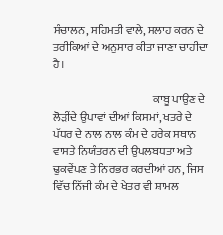ਸੰਚਾਲਨ, ਸਹਿਮਤੀ ਵਾਲੇ, ਸਲਾਹ ਕਰਨ ਦੇ ਤਰੀਕਿਆਂ ਦੇ ਅਨੁਸਾਰ ਕੀਤਾ ਜਾਣਾ ਚਾਹੀਦਾ ਹੈ।

                                            ਕਾਬੂ ਪਾਉਣ ਦੇ ਲੋੜੀਂਦੇ ਉਪਾਵਾਂ ਦੀਆਂ ਕਿਸਮਾਂ, ਖਤਰੇ ਦੇ ਪੱਧਰ ਦੇ ਨਾਲ ਨਾਲ ਕੰਮ ਦੇ ਹਰੇਕ ਸਥਾਨ ਵਾਸਤੇ ਨਿਯੰਤਰਨ ਦੀ ਉਪਲਬਧਤਾ ਅਤੇ ਢੁਕਵੇਂਪਣ ਤੇ ਨਿਰਭਰ ਕਰਦੀਆਂ ਹਨ, ਜਿਸ ਵਿੱਚ ਨਿੱਜੀ ਕੰਮ ਦੇ ਖੇਤਰ ਵੀ ਸ਼ਾਮਲ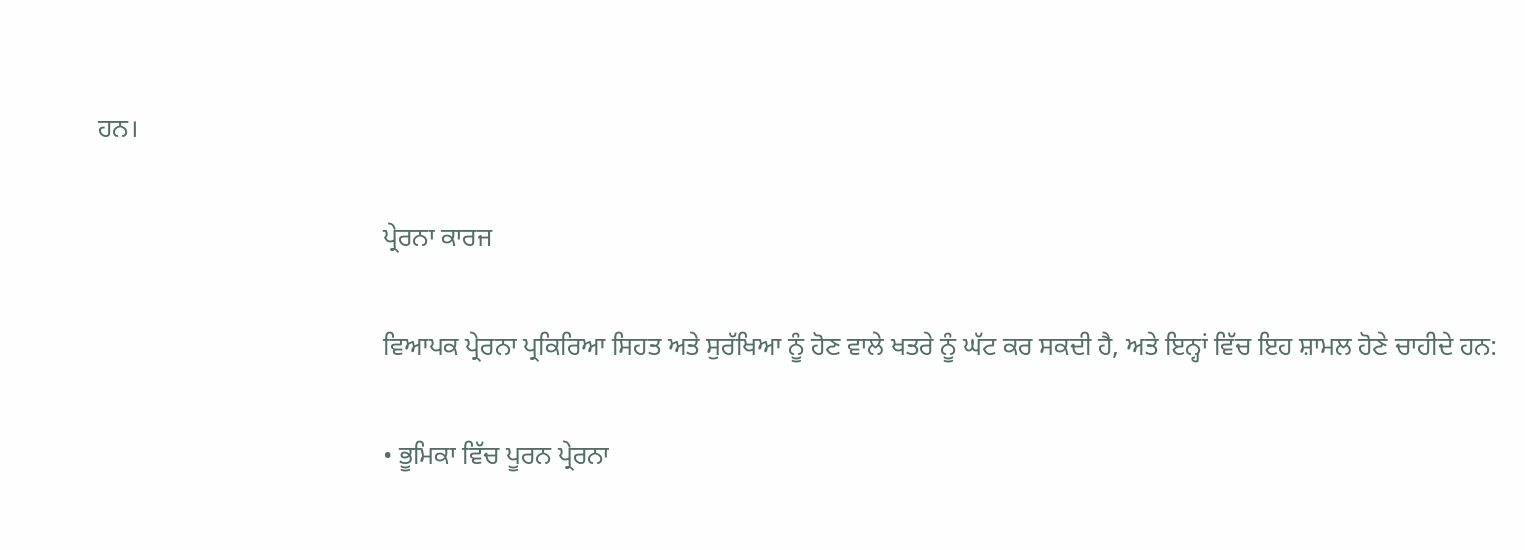ਹਨ।

                                            ਪ੍ਰੇਰਨਾ ਕਾਰਜ

                                            ਵਿਆਪਕ ਪ੍ਰੇਰਨਾ ਪ੍ਰਕਿਰਿਆ ਸਿਹਤ ਅਤੇ ਸੁਰੱਖਿਆ ਨੂੰ ਹੋਣ ਵਾਲੇ ਖਤਰੇ ਨੂੰ ਘੱਟ ਕਰ ਸਕਦੀ ਹੈ, ਅਤੇ ਇਨ੍ਹਾਂ ਵਿੱਚ ਇਹ ਸ਼ਾਮਲ ਹੋਣੇ ਚਾਹੀਦੇ ਹਨ:

                                            • ਭੂਮਿਕਾ ਵਿੱਚ ਪੂਰਨ ਪ੍ਰੇਰਨਾ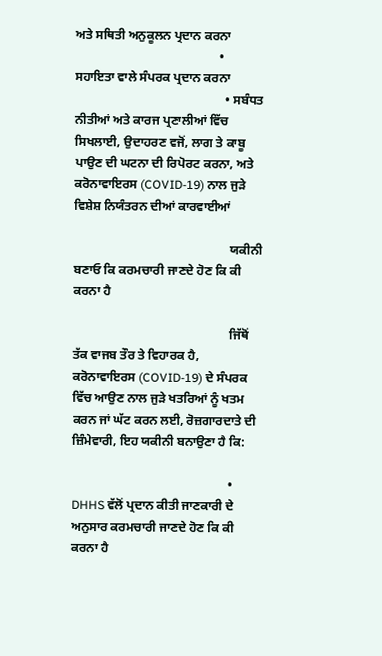ਅਤੇ ਸਥਿਤੀ ਅਨੁਕੂਲਨ ਪ੍ਰਦਾਨ ਕਰਨਾ
                                              • ਸਹਾਇਤਾ ਵਾਲੇ ਸੰਪਰਕ ਪ੍ਰਦਾਨ ਕਰਨਾ
                                                • ਸਬੰਧਤ ਨੀਤੀਆਂ ਅਤੇ ਕਾਰਜ ਪ੍ਰਣਾਲੀਆਂ ਵਿੱਚ ਸਿਖਲਾਈ, ਉਦਾਹਰਣ ਵਜੋਂ, ਲਾਗ ਤੇ ਕਾਬੂ ਪਾਉਣ ਦੀ ਘਟਨਾ ਦੀ ਰਿਪੋਰਟ ਕਰਨਾ, ਅਤੇ ਕਰੋਨਾਵਾਇਰਸ (COVID-19) ਨਾਲ ਜੁੜੇ ਵਿਸ਼ੇਸ਼ ਨਿਯੰਤਰਨ ਦੀਆਂ ਕਾਰਵਾਈਆਂ

                                                  ਯਕੀਨੀ ਬਣਾਓ ਕਿ ਕਰਮਚਾਰੀ ਜਾਣਦੇ ਹੋਣ ਕਿ ਕੀ ਕਰਨਾ ਹੈ

                                                  ਜਿੱਥੋਂ ਤੱਕ ਵਾਜਬ ਤੌਰ ਤੇ ਵਿਹਾਰਕ ਹੈ, ਕਰੋਨਾਵਾਇਰਸ (COVID-19) ਦੇ ਸੰਪਰਕ ਵਿੱਚ ਆਉਣ ਨਾਲ ਜੁੜੇ ਖਤਰਿਆਂ ਨੂੰ ਖਤਮ ਕਰਨ ਜਾਂ ਘੱਟ ਕਰਨ ਲਈ, ਰੋਜ਼ਗਾਰਦਾਤੇ ਦੀ ਜ਼ਿੰਮੇਵਾਰੀ, ਇਹ ਯਕੀਨੀ ਬਨਾਉਣਾ ਹੈ ਕਿ:

                                                  • DHHS ਵੱਲੋਂ ਪ੍ਰਦਾਨ ਕੀਤੀ ਜਾਣਕਾਰੀ ਦੇ ਅਨੁਸਾਰ ਕਰਮਚਾਰੀ ਜਾਣਦੇ ਹੋਣ ਕਿ ਕੀ ਕਰਨਾ ਹੈ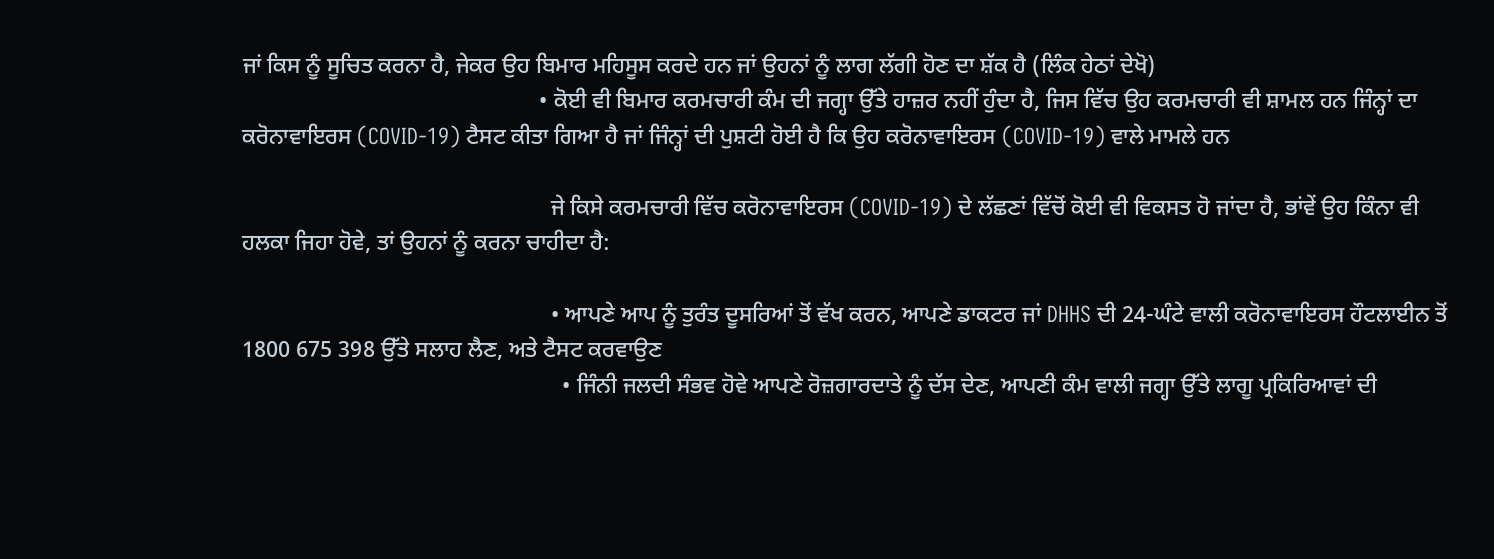ਜਾਂ ਕਿਸ ਨੂੰ ਸੂਚਿਤ ਕਰਨਾ ਹੈ, ਜੇਕਰ ਉਹ ਬਿਮਾਰ ਮਹਿਸੂਸ ਕਰਦੇ ਹਨ ਜਾਂ ਉਹਨਾਂ ਨੂੰ ਲਾਗ ਲੱਗੀ ਹੋਣ ਦਾ ਸ਼ੱਕ ਹੈ (ਲਿੰਕ ਹੇਠਾਂ ਦੇਖੋ)
                                                    • ਕੋਈ ਵੀ ਬਿਮਾਰ ਕਰਮਚਾਰੀ ਕੰਮ ਦੀ ਜਗ੍ਹਾ ਉੱਤੇ ਹਾਜ਼ਰ ਨਹੀਂ ਹੁੰਦਾ ਹੈ, ਜਿਸ ਵਿੱਚ ਉਹ ਕਰਮਚਾਰੀ ਵੀ ਸ਼ਾਮਲ ਹਨ ਜਿੰਨ੍ਹਾਂ ਦਾ ਕਰੋਨਾਵਾਇਰਸ (COVID-19) ਟੈਸਟ ਕੀਤਾ ਗਿਆ ਹੈ ਜਾਂ ਜਿੰਨ੍ਹਾਂ ਦੀ ਪੁਸ਼ਟੀ ਹੋਈ ਹੈ ਕਿ ਉਹ ਕਰੋਨਾਵਾਇਰਸ (COVID-19) ਵਾਲੇ ਮਾਮਲੇ ਹਨ

                                                      ਜੇ ਕਿਸੇ ਕਰਮਚਾਰੀ ਵਿੱਚ ਕਰੋਨਾਵਾਇਰਸ (COVID-19) ਦੇ ਲੱਛਣਾਂ ਵਿੱਚੋਂ ਕੋਈ ਵੀ ਵਿਕਸਤ ਹੋ ਜਾਂਦਾ ਹੈ, ਭਾਂਵੇਂ ਉਹ ਕਿੰਨਾ ਵੀ ਹਲਕਾ ਜਿਹਾ ਹੋਵੇ, ਤਾਂ ਉਹਨਾਂ ਨੂੰ ਕਰਨਾ ਚਾਹੀਦਾ ਹੈ:

                                                      • ਆਪਣੇ ਆਪ ਨੂੰ ਤੁਰੰਤ ਦੂਸਰਿਆਂ ਤੋਂ ਵੱਖ ਕਰਨ, ਆਪਣੇ ਡਾਕਟਰ ਜਾਂ DHHS ਦੀ 24-ਘੰਟੇ ਵਾਲੀ ਕਰੋਨਾਵਾਇਰਸ ਹੌਟਲਾਈਨ ਤੋਂ 1800 675 398 ਉੱਤੇ ਸਲਾਹ ਲੈਣ, ਅਤੇ ਟੈਸਟ ਕਰਵਾਉਣ
                                                        • ਜਿੰਨੀ ਜਲਦੀ ਸੰਭਵ ਹੋਵੇ ਆਪਣੇ ਰੋਜ਼ਗਾਰਦਾਤੇ ਨੂੰ ਦੱਸ ਦੇਣ, ਆਪਣੀ ਕੰਮ ਵਾਲੀ ਜਗ੍ਹਾ ਉੱਤੇ ਲਾਗੂ ਪ੍ਰਕਿਰਿਆਵਾਂ ਦੀ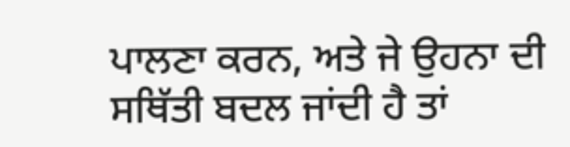ਪਾਲਣਾ ਕਰਨ, ਅਤੇ ਜੇ ਉਹਨਾ ਦੀ ਸਥਿੱਤੀ ਬਦਲ ਜਾਂਦੀ ਹੈ ਤਾਂ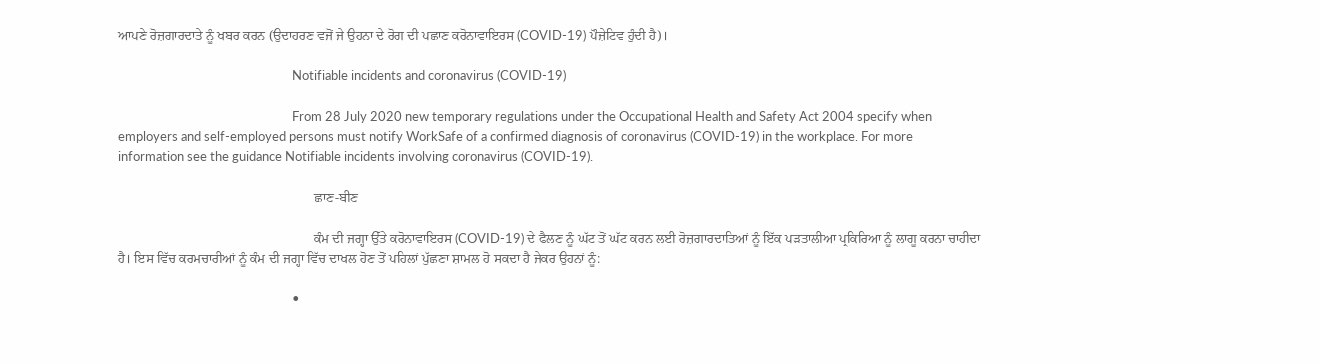ਆਪਣੇ ਰੋਜ਼ਗਾਰਦਾਤੇ ਨੂੰ ਖਬਰ ਕਰਨ (ਉਦਾਹਰਣ ਵਜੋਂ ਜੇ ਉਹਨਾ ਦੇ ਰੋਗ ਦੀ ਪਛਾਣ ਕਰੋਨਾਵਾਇਰਸ (COVID-19) ਪੌਜ਼ੇਟਿਵ ਹੁੰਦੀ ਹੈ)।

                                                          Notifiable incidents and coronavirus (COVID-19)

                                                          From 28 July 2020 new temporary regulations under the Occupational Health and Safety Act 2004 specify when employers and self-employed persons must notify WorkSafe of a confirmed diagnosis of coronavirus (COVID-19) in the workplace. For more information see the guidance Notifiable incidents involving coronavirus (COVID-19).

                                                          ਛਾਣ-ਬੀਣ

                                                          ਕੰਮ ਦੀ ਜਗ੍ਹਾ ਉੱਤੇ ਕਰੋਨਾਵਾਇਰਸ (COVID-19) ਦੇ ਫੈਲਣ ਨੂੰ ਘੱਟ ਤੋਂ ਘੱਟ ਕਰਨ ਲਈ ਰੋਜ਼ਗਾਰਦਾਤਿਆਂ ਨੂੰ ਇੱਕ ਪੜਤਾਲੀਆ ਪ੍ਰਕਿਰਿਆ ਨੂੰ ਲਾਗੂ ਕਰਨਾ ਚਾਹੀਦਾ ਹੈ। ਇਸ ਵਿੱਚ ਕਰਮਚਾਰੀਆਂ ਨੂੰ ਕੰਮ ਦੀ ਜਗ੍ਹਾ ਵਿੱਚ ਦਾਖਲ ਹੋਣ ਤੋਂ ਪਹਿਲਾਂ ਪੁੱਛਣਾ ਸ਼ਾਮਲ ਹੋ ਸਕਦਾ ਹੈ ਜੇਕਰ ਉਹਨਾਂ ਨੂੰ:

                                                          •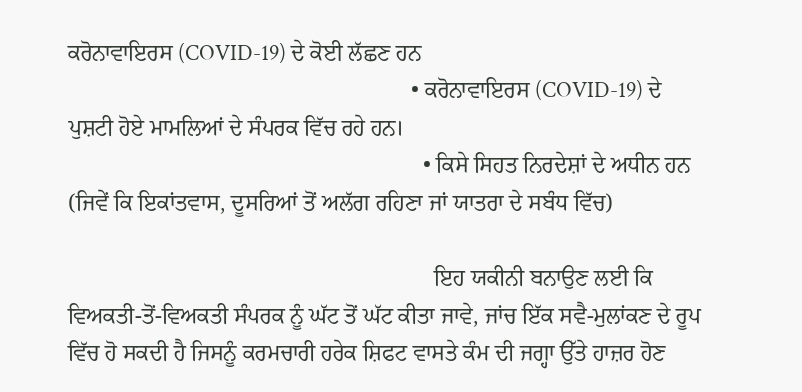ਕਰੋਨਾਵਾਇਰਸ (COVID-19) ਦੇ ਕੋਈ ਲੱਛਣ ਹਨ
                                                            • ਕਰੋਨਾਵਾਇਰਸ (COVID-19) ਦੇ ਪੁਸ਼ਟੀ ਹੋਏ ਮਾਮਲਿਆਂ ਦੇ ਸੰਪਰਕ ਵਿੱਚ ਰਹੇ ਹਨ।
                                                              • ਕਿਸੇ ਸਿਹਤ ਨਿਰਦੇਸ਼ਾਂ ਦੇ ਅਧੀਨ ਹਨ (ਜਿਵੇਂ ਕਿ ਇਕਾਂਤਵਾਸ, ਦੂਸਰਿਆਂ ਤੋਂ ਅਲੱਗ ਰਹਿਣਾ ਜਾਂ ਯਾਤਰਾ ਦੇ ਸਬੰਧ ਵਿੱਚ)

                                                                ਇਹ ਯਕੀਨੀ ਬਨਾਉਣ ਲਈ ਕਿ ਵਿਅਕਤੀ-ਤੋਂ-ਵਿਅਕਤੀ ਸੰਪਰਕ ਨੂੰ ਘੱਟ ਤੋਂ ਘੱਟ ਕੀਤਾ ਜਾਵੇ, ਜਾਂਚ ਇੱਕ ਸਵੈ-ਮੁਲਾਂਕਣ ਦੇ ਰੂਪ ਵਿੱਚ ਹੋ ਸਕਦੀ ਹੈ ਜਿਸਨੂੰ ਕਰਮਚਾਰੀ ਹਰੇਕ ਸ਼ਿਫਟ ਵਾਸਤੇ ਕੰਮ ਦੀ ਜਗ੍ਹਾ ਉੱਤੇ ਹਾਜ਼ਰ ਹੋਣ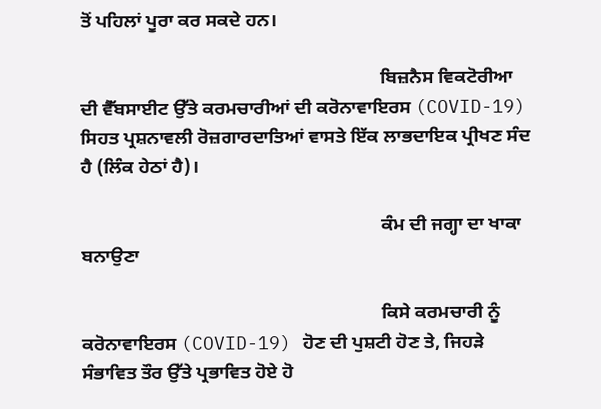ਤੋਂ ਪਹਿਲਾਂ ਪੂਰਾ ਕਰ ਸਕਦੇ ਹਨ।

                                                                ਬਿਜ਼ਨੈਸ ਵਿਕਟੋਰੀਆ ਦੀ ਵੈੱਬਸਾਈਟ ਉੱਤੇ ਕਰਮਚਾਰੀਆਂ ਦੀ ਕਰੋਨਾਵਾਇਰਸ (COVID-19) ਸਿਹਤ ਪ੍ਰਸ਼ਨਾਵਲੀ ਰੋਜ਼ਗਾਰਦਾਤਿਆਂ ਵਾਸਤੇ ਇੱਕ ਲਾਭਦਾਇਕ ਪ੍ਰੀਖਣ ਸੰਦ ਹੈ (ਲਿੰਕ ਹੇਠਾਂ ਹੈ)।

                                                                ਕੰਮ ਦੀ ਜਗ੍ਹਾ ਦਾ ਖਾਕਾ ਬਨਾਉਣਾ

                                                                ਕਿਸੇ ਕਰਮਚਾਰੀ ਨੂੰ ਕਰੋਨਾਵਾਇਰਸ (COVID-19) ਹੋਣ ਦੀ ਪੁਸ਼ਟੀ ਹੋਣ ਤੇ, ਜਿਹੜੇ ਸੰਭਾਵਿਤ ਤੌਰ ਉੱਤੇ ਪ੍ਰਭਾਵਿਤ ਹੋਏ ਹੋ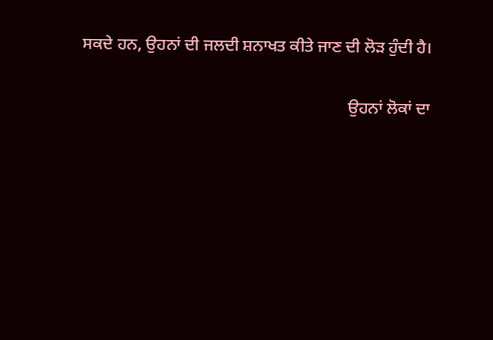ਸਕਦੇ ਹਨ, ਉਹਨਾਂ ਦੀ ਜਲਦੀ ਸ਼ਨਾਖਤ ਕੀਤੇ ਜਾਣ ਦੀ ਲੋੜ ਹੁੰਦੀ ਹੈ।

                                                                ਉਹਨਾਂ ਲੋਕਾਂ ਦਾ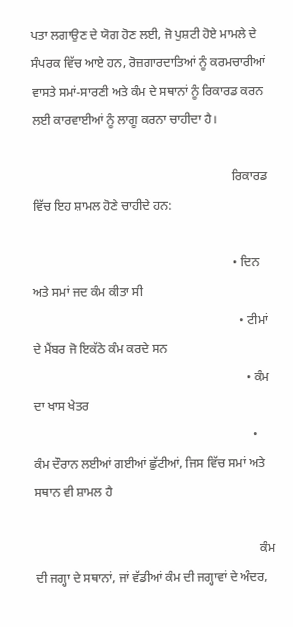ਪਤਾ ਲਗਾਉਣ ਦੇ ਯੋਗ ਹੋਣ ਲਈ, ਜੋ ਪੁਸ਼ਟੀ ਹੋਏ ਮਾਮਲੇ ਦੇ ਸੰਪਰਕ ਵਿੱਚ ਆਏ ਹਨ, ਰੋਜ਼ਗਾਰਦਾਤਿਆਂ ਨੂੰ ਕਰਮਚਾਰੀਆਂ ਵਾਸਤੇ ਸਮਾਂ-ਸਾਰਣੀ ਅਤੇ ਕੰਮ ਦੇ ਸਥਾਨਾਂ ਨੂੰ ਰਿਕਾਰਡ ਕਰਨ ਲਈ ਕਾਰਵਾਈਆਂ ਨੂੰ ਲਾਗੂ ਕਰਨਾ ਚਾਹੀਦਾ ਹੈ।

                                                                ਰਿਕਾਰਡ ਵਿੱਚ ਇਹ ਸ਼ਾਮਲ ਹੋਣੇ ਚਾਹੀਦੇ ਹਨ:

                                                                • ਦਿਨ ਅਤੇ ਸਮਾਂ ਜਦ ਕੰਮ ਕੀਤਾ ਸੀ
                                                                  • ਟੀਮਾਂ ਦੇ ਮੈਂਬਰ ਜੋ ਇਕੱਠੇ ਕੰਮ ਕਰਦੇ ਸਨ
                                                                    • ਕੰਮ ਦਾ ਖਾਸ ਖੇਤਰ
                                                                      • ਕੰਮ ਦੌਰਾਨ ਲਈਆਂ ਗਈਆਂ ਛੁੱਟੀਆਂ, ਜਿਸ ਵਿੱਚ ਸਮਾਂ ਅਤੇ ਸਥਾਨ ਵੀ ਸ਼ਾਮਲ ਹੈ

                                                                        ਕੰਮ ਦੀ ਜਗ੍ਹਾ ਦੇ ਸਥਾਨਾਂ, ਜਾਂ ਵੱਡੀਆਂ ਕੰਮ ਦੀ ਜਗ੍ਹਾਵਾਂ ਦੇ ਅੰਦਰ,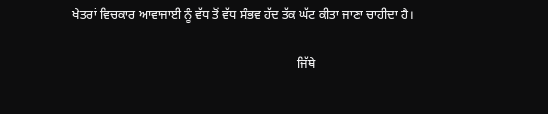ਖੇਤਰਾਂ ਵਿਚਕਾਰ ਆਵਾਜਾਈ ਨੂੰ ਵੱਧ ਤੋਂ ਵੱਧ ਸੰਭਵ ਹੱਦ ਤੱਕ ਘੱਟ ਕੀਤਾ ਜਾਣਾ ਚਾਹੀਦਾ ਹੈ।

                                                                        ਜਿੱਥੇ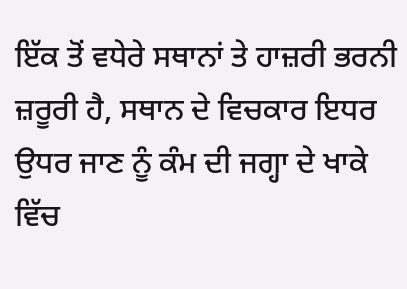ਇੱਕ ਤੋਂ ਵਧੇਰੇ ਸਥਾਨਾਂ ਤੇ ਹਾਜ਼ਰੀ ਭਰਨੀ ਜ਼ਰੂਰੀ ਹੈ, ਸਥਾਨ ਦੇ ਵਿਚਕਾਰ ਇਧਰ ਉਧਰ ਜਾਣ ਨੂੰ ਕੰਮ ਦੀ ਜਗ੍ਹਾ ਦੇ ਖਾਕੇ ਵਿੱਚ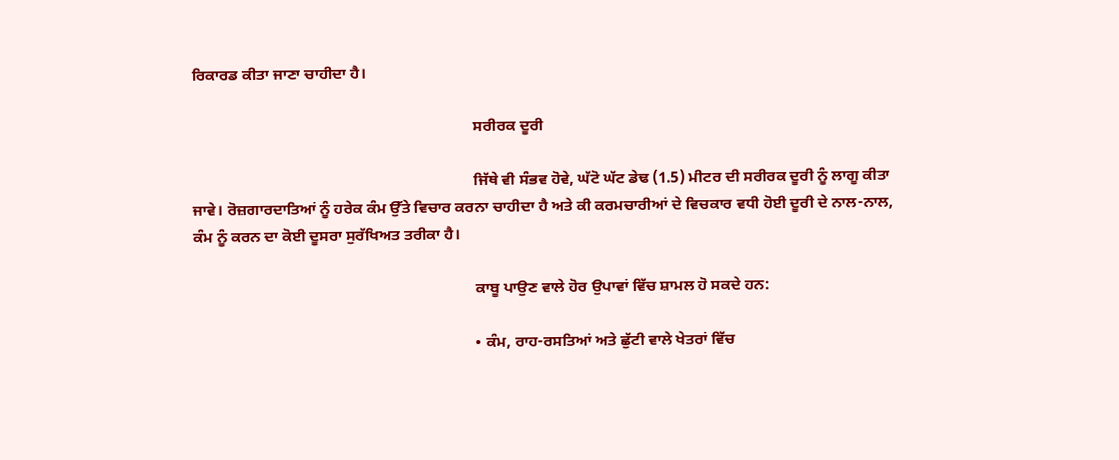ਰਿਕਾਰਡ ਕੀਤਾ ਜਾਣਾ ਚਾਹੀਦਾ ਹੈ।

                                                                        ਸਰੀਰਕ ਦੂਰੀ

                                                                        ਜਿੱਥੇ ਵੀ ਸੰਭਵ ਹੋਵੇ, ਘੱਟੋ ਘੱਟ ਡੇਢ (1.5) ਮੀਟਰ ਦੀ ਸਰੀਰਕ ਦੂਰੀ ਨੂੰ ਲਾਗੂ ਕੀਤਾ ਜਾਵੇ। ਰੋਜ਼ਗਾਰਦਾਤਿਆਂ ਨੂੰ ਹਰੇਕ ਕੰਮ ਉੱਤੇ ਵਿਚਾਰ ਕਰਨਾ ਚਾਹੀਦਾ ਹੈ ਅਤੇ ਕੀ ਕਰਮਚਾਰੀਆਂ ਦੇ ਵਿਚਕਾਰ ਵਧੀ ਹੋਈ ਦੂਰੀ ਦੇ ਨਾਲ-ਨਾਲ, ਕੰਮ ਨੂੰ ਕਰਨ ਦਾ ਕੋਈ ਦੂਸਰਾ ਸੁਰੱਖਿਅਤ ਤਰੀਕਾ ਹੈ।

                                                                        ਕਾਬੂ ਪਾਉਣ ਵਾਲੇ ਹੋਰ ਉਪਾਵਾਂ ਵਿੱਚ ਸ਼ਾਮਲ ਹੋ ਸਕਦੇ ਹਨ:

                                                                        • ਕੰਮ, ਰਾਹ-ਰਸਤਿਆਂ ਅਤੇ ਛੁੱਟੀ ਵਾਲੇ ਖੇਤਰਾਂ ਵਿੱਚ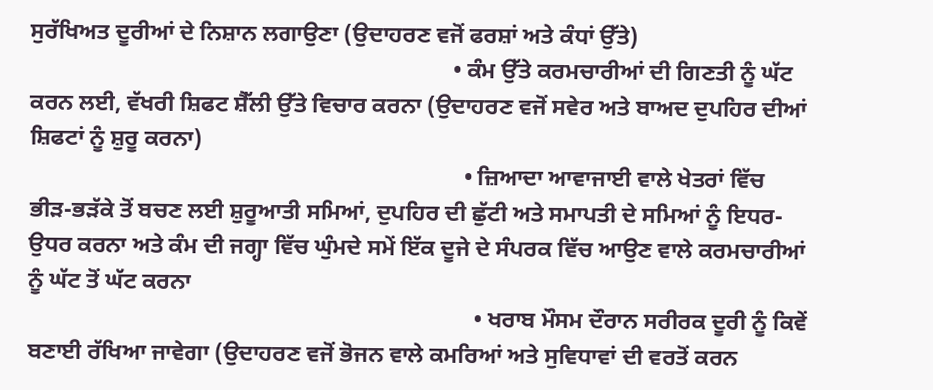ਸੁਰੱਖਿਅਤ ਦੂਰੀਆਂ ਦੇ ਨਿਸ਼ਾਨ ਲਗਾਉਣਾ (ਉਦਾਹਰਣ ਵਜੋਂ ਫਰਸ਼ਾਂ ਅਤੇ ਕੰਧਾਂ ਉੱਤੇ)
                                                                          • ਕੰਮ ਉੱਤੇ ਕਰਮਚਾਰੀਆਂ ਦੀ ਗਿਣਤੀ ਨੂੰ ਘੱਟ ਕਰਨ ਲਈ, ਵੱਖਰੀ ਸ਼ਿਫਟ ਸ਼ੈੱਲੀ ਉੱਤੇ ਵਿਚਾਰ ਕਰਨਾ (ਉਦਾਹਰਣ ਵਜੋਂ ਸਵੇਰ ਅਤੇ ਬਾਅਦ ਦੁਪਹਿਰ ਦੀਆਂ ਸ਼ਿਫਟਾਂ ਨੂੰ ਸ਼ੁਰੂ ਕਰਨਾ)
                                                                            • ਜ਼ਿਆਦਾ ਆਵਾਜਾਈ ਵਾਲੇ ਖੇਤਰਾਂ ਵਿੱਚ ਭੀੜ-ਭੜੱਕੇ ਤੋਂ ਬਚਣ ਲਈ ਸ਼ੁਰੂਆਤੀ ਸਮਿਆਂ, ਦੁਪਹਿਰ ਦੀ ਛੁੱਟੀ ਅਤੇ ਸਮਾਪਤੀ ਦੇ ਸਮਿਆਂ ਨੂੰ ਇਧਰ-ਉਧਰ ਕਰਨਾ ਅਤੇ ਕੰਮ ਦੀ ਜਗ੍ਹਾ ਵਿੱਚ ਘੁੰਮਦੇ ਸਮੇਂ ਇੱਕ ਦੂਜੇ ਦੇ ਸੰਪਰਕ ਵਿੱਚ ਆਉਣ ਵਾਲੇ ਕਰਮਚਾਰੀਆਂ ਨੂੰ ਘੱਟ ਤੋਂ ਘੱਟ ਕਰਨਾ
                                                                              • ਖਰਾਬ ਮੌਸਮ ਦੌਰਾਨ ਸਰੀਰਕ ਦੂਰੀ ਨੂੰ ਕਿਵੇਂ ਬਣਾਈ ਰੱਖਿਆ ਜਾਵੇਗਾ (ਉਦਾਹਰਣ ਵਜੋਂ ਭੋਜਨ ਵਾਲੇ ਕਮਰਿਆਂ ਅਤੇ ਸੁਵਿਧਾਵਾਂ ਦੀ ਵਰਤੋਂ ਕਰਨ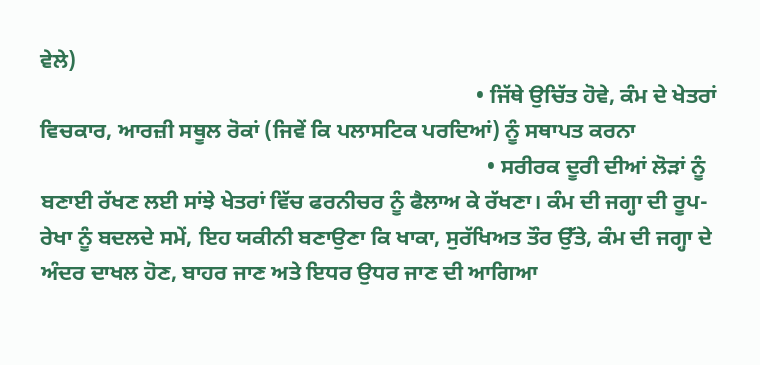ਵੇਲੇ)
                                                                                • ਜਿੱਥੇ ਉਚਿੱਤ ਹੋਵੇ, ਕੰਮ ਦੇ ਖੇਤਰਾਂ ਵਿਚਕਾਰ, ਆਰਜ਼ੀ ਸਥੂਲ ਰੋਕਾਂ (ਜਿਵੇਂ ਕਿ ਪਲਾਸਟਿਕ ਪਰਦਿਆਂ) ਨੂੰ ਸਥਾਪਤ ਕਰਨਾ
                                                                                  • ਸਰੀਰਕ ਦੂਰੀ ਦੀਆਂ ਲੋੜਾਂ ਨੂੰ ਬਣਾਈ ਰੱਖਣ ਲਈ ਸਾਂਝੇ ਖੇਤਰਾਂ ਵਿੱਚ ਫਰਨੀਚਰ ਨੂੰ ਫੈਲਾਅ ਕੇ ਰੱਖਣਾ। ਕੰਮ ਦੀ ਜਗ੍ਹਾ ਦੀ ਰੂਪ-ਰੇਖਾ ਨੂੰ ਬਦਲਦੇ ਸਮੇਂ, ਇਹ ਯਕੀਨੀ ਬਣਾਉਣਾ ਕਿ ਖਾਕਾ, ਸੁਰੱਖਿਅਤ ਤੌਰ ਉੱਤੇ, ਕੰਮ ਦੀ ਜਗ੍ਹਾ ਦੇ ਅੰਦਰ ਦਾਖਲ ਹੋਣ, ਬਾਹਰ ਜਾਣ ਅਤੇ ਇਧਰ ਉਧਰ ਜਾਣ ਦੀ ਆਗਿਆ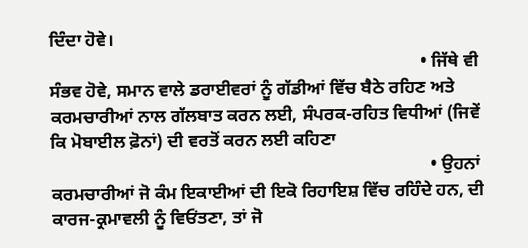ਦਿੰਦਾ ਹੋਵੇ।
                                                                                    • ਜਿੱਥੇ ਵੀ ਸੰਭਵ ਹੋਵੇ, ਸਮਾਨ ਵਾਲੇ ਡਰਾਈਵਰਾਂ ਨੂੰ ਗੱਡੀਆਂ ਵਿੱਚ ਬੈਠੇ ਰਹਿਣ ਅਤੇ ਕਰਮਚਾਰੀਆਂ ਨਾਲ ਗੱਲਬਾਤ ਕਰਨ ਲਈ, ਸੰਪਰਕ-ਰਹਿਤ ਵਿਧੀਆਂ (ਜਿਵੇਂ ਕਿ ਮੋਬਾਈਲ ਫ਼ੋਨਾਂ) ਦੀ ਵਰਤੋਂ ਕਰਨ ਲਈ ਕਹਿਣਾ
                                                                                      • ਉਹਨਾਂ ਕਰਮਚਾਰੀਆਂ ਜੋ ਕੰਮ ਇਕਾਈਆਂ ਦੀ ਇਕੋ ਰਿਹਾਇਸ਼ ਵਿੱਚ ਰਹਿੰਦੇ ਹਨ, ਦੀ ਕਾਰਜ-ਕ੍ਰਮਾਵਲੀ ਨੂੰ ਵਿਓਂਤਣਾ, ਤਾਂ ਜੋ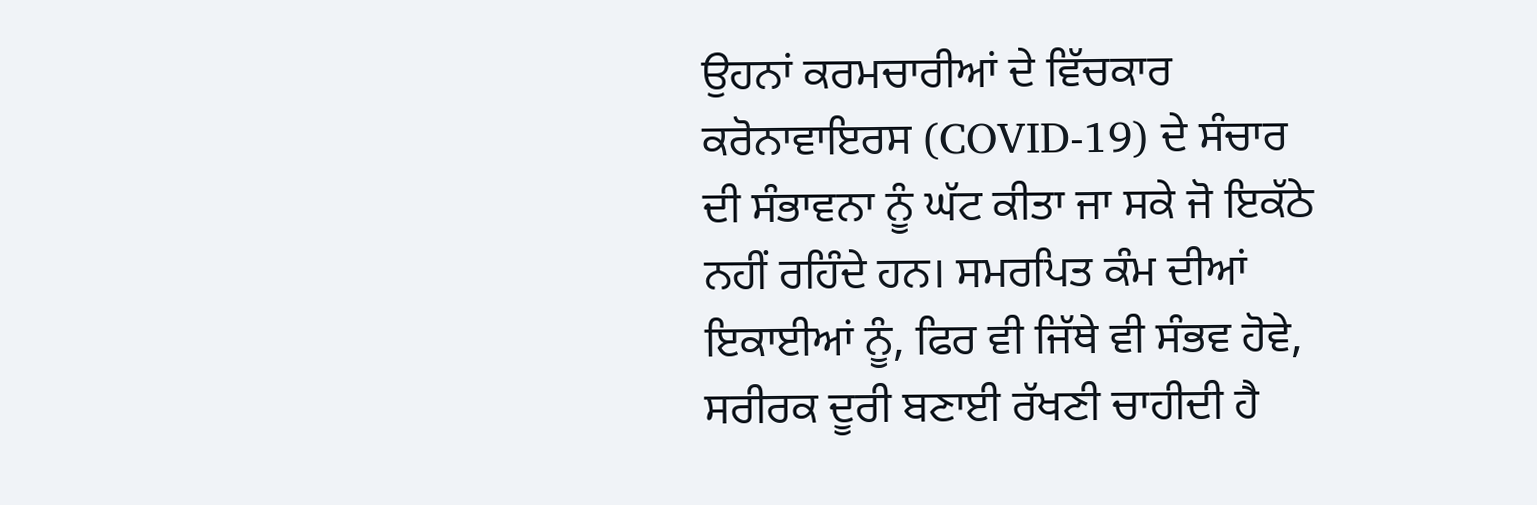ਉਹਨਾਂ ਕਰਮਚਾਰੀਆਂ ਦੇ ਵਿੱਚਕਾਰ ਕਰੋਨਾਵਾਇਰਸ (COVID-19) ਦੇ ਸੰਚਾਰ ਦੀ ਸੰਭਾਵਨਾ ਨੂੰ ਘੱਟ ਕੀਤਾ ਜਾ ਸਕੇ ਜੋ ਇਕੱਠੇ ਨਹੀਂ ਰਹਿੰਦੇ ਹਨ। ਸਮਰਪਿਤ ਕੰਮ ਦੀਆਂ ਇਕਾਈਆਂ ਨੂੰ, ਫਿਰ ਵੀ ਜਿੱਥੇ ਵੀ ਸੰਭਵ ਹੋਵੇ, ਸਰੀਰਕ ਦੂਰੀ ਬਣਾਈ ਰੱਖਣੀ ਚਾਹੀਦੀ ਹੈ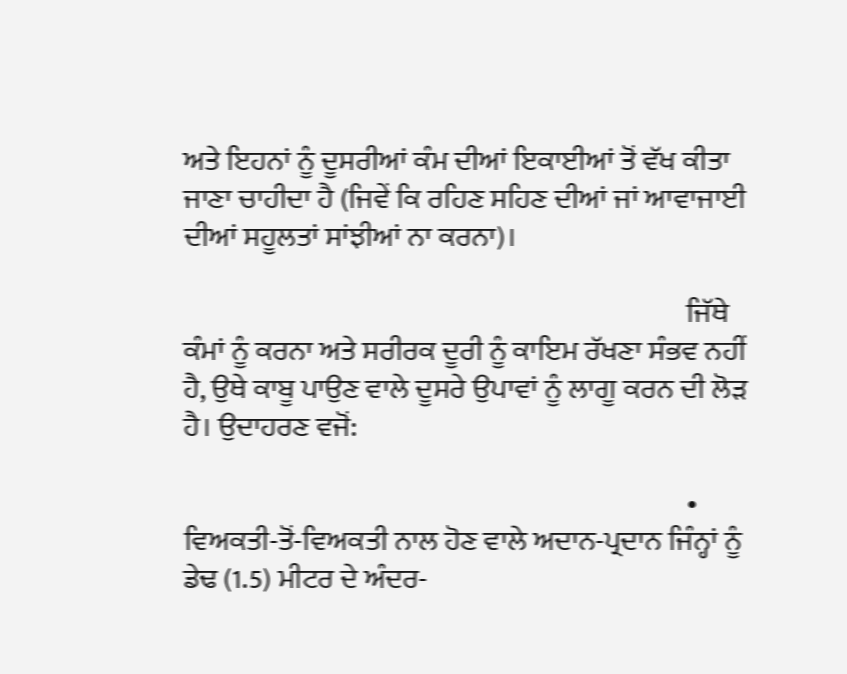ਅਤੇ ਇਹਨਾਂ ਨੂੰ ਦੂਸਰੀਆਂ ਕੰਮ ਦੀਆਂ ਇਕਾਈਆਂ ਤੋਂ ਵੱਖ ਕੀਤਾ ਜਾਣਾ ਚਾਹੀਦਾ ਹੈ (ਜਿਵੇਂ ਕਿ ਰਹਿਣ ਸਹਿਣ ਦੀਆਂ ਜਾਂ ਆਵਾਜਾਈ ਦੀਆਂ ਸਹੂਲਤਾਂ ਸਾਂਝੀਆਂ ਨਾ ਕਰਨਾ)।

                                                                                        ਜਿੱਥੇ ਕੰਮਾਂ ਨੂੰ ਕਰਨਾ ਅਤੇ ਸਰੀਰਕ ਦੂਰੀ ਨੂੰ ਕਾਇਮ ਰੱਖਣਾ ਸੰਭਵ ਨਹੀਂ ਹੈ, ਉਥੇ ਕਾਬੂ ਪਾਉਣ ਵਾਲੇ ਦੂਸਰੇ ਉਪਾਵਾਂ ਨੂੰ ਲਾਗੂ ਕਰਨ ਦੀ ਲੋੜ ਹੈ। ਉਦਾਹਰਣ ਵਜੋਂ:

                                                                                        • ਵਿਅਕਤੀ-ਤੋਂ-ਵਿਅਕਤੀ ਨਾਲ ਹੋਣ ਵਾਲੇ ਅਦਾਨ-ਪ੍ਰਦਾਨ ਜਿੰਨ੍ਹਾਂ ਨੂੰ ਡੇਢ (1.5) ਮੀਟਰ ਦੇ ਅੰਦਰ-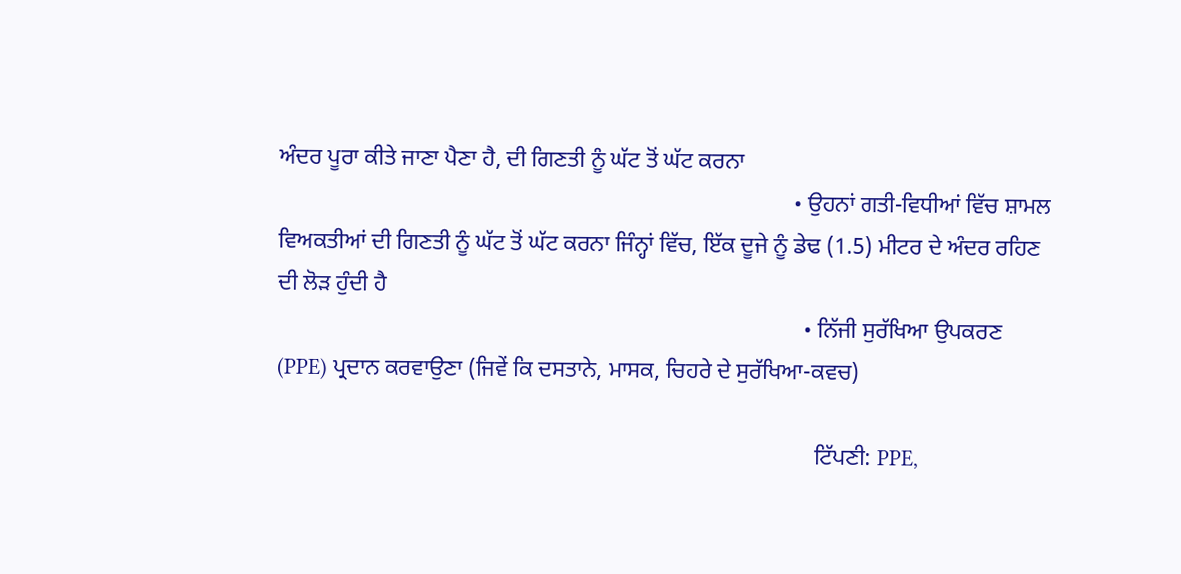ਅੰਦਰ ਪੂਰਾ ਕੀਤੇ ਜਾਣਾ ਪੈਣਾ ਹੈ, ਦੀ ਗਿਣਤੀ ਨੂੰ ਘੱਟ ਤੋਂ ਘੱਟ ਕਰਨਾ
                                                                                          • ਉਹਨਾਂ ਗਤੀ-ਵਿਧੀਆਂ ਵਿੱਚ ਸ਼ਾਮਲ ਵਿਅਕਤੀਆਂ ਦੀ ਗਿਣਤੀ ਨੂੰ ਘੱਟ ਤੋਂ ਘੱਟ ਕਰਨਾ ਜਿੰਨ੍ਹਾਂ ਵਿੱਚ, ਇੱਕ ਦੂਜੇ ਨੂੰ ਡੇਢ (1.5) ਮੀਟਰ ਦੇ ਅੰਦਰ ਰਹਿਣ ਦੀ ਲੋੜ ਹੁੰਦੀ ਹੈ
                                                                                            • ਨਿੱਜੀ ਸੁਰੱਖਿਆ ਉਪਕਰਣ (PPE) ਪ੍ਰਦਾਨ ਕਰਵਾਉਣਾ (ਜਿਵੇਂ ਕਿ ਦਸਤਾਨੇ, ਮਾਸਕ, ਚਿਹਰੇ ਦੇ ਸੁਰੱਖਿਆ-ਕਵਚ)

                                                                                              ਟਿੱਪਣੀ: PPE,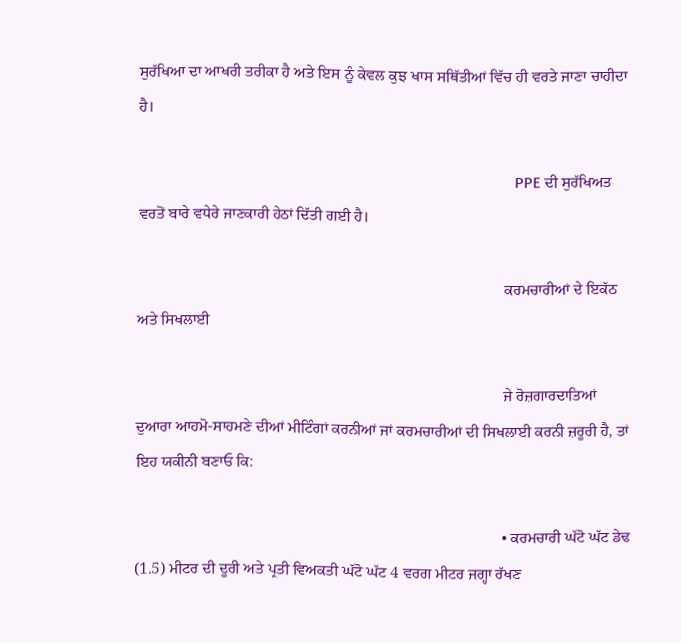ਸੁਰੱਖਿਆ ਦਾ ਆਖਰੀ ਤਰੀਕਾ ਹੈ ਅਤੇ ਇਸ ਨੂੰ ਕੇਵਲ ਕੁਝ ਖਾਸ ਸਥਿੱਤੀਆਂ ਵਿੱਚ ਹੀ ਵਰਤੇ ਜਾਣਾ ਚਾਹੀਦਾ ਹੈ।

                                                                                              PPE ਦੀ ਸੁਰੱਖਿਅਤ ਵਰਤੋਂ ਬਾਰੇ ਵਧੇਰੇ ਜਾਣਕਾਰੀ ਹੇਠਾਂ ਦਿੱਤੀ ਗਈ ਹੈ।

                                                                                              ਕਰਮਚਾਰੀਆਂ ਦੇ ਇਕੱਠ ਅਤੇ ਸਿਖਲਾਈ

                                                                                              ਜੇ ਰੋਜ਼ਗਾਰਦਾਤਿਆਂ ਦੁਆਰਾ ਆਹਮੋ-ਸਾਹਮਣੇ ਦੀਆਂ ਮੀਟਿੰਗਾਂ ਕਰਨੀਆਂ ਜਾਂ ਕਰਮਚਾਰੀਆਂ ਦੀ ਸਿਖਲਾਈ ਕਰਨੀ ਜ਼ਰੂਰੀ ਹੈ, ਤਾਂ ਇਹ ਯਕੀਨੀ ਬਣਾਓ ਕਿ:

                                                                                              • ਕਰਮਚਾਰੀ ਘੱਟੋ ਘੱਟ ਡੇਢ (1.5) ਮੀਟਰ ਦੀ ਦੂਰੀ ਅਤੇ ਪ੍ਰਤੀ ਵਿਅਕਤੀ ਘੱਟੋ ਘੱਟ 4 ਵਰਗ ਮੀਟਰ ਜਗ੍ਹਾ ਰੱਖਣ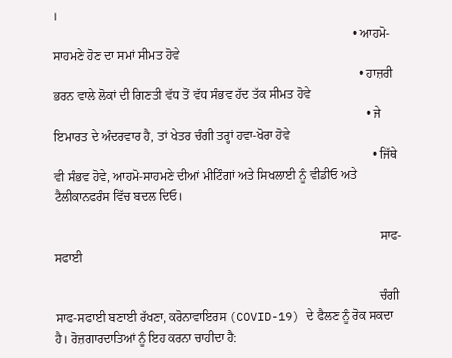।
                                                                                                • ਆਹਮੋ-ਸਾਹਮਣੇ ਹੋਣ ਦਾ ਸਮਾਂ ਸੀਮਤ ਹੋਵੇ
                                                                                                  • ਹਾਜ਼ਰੀ ਭਰਨ ਵਾਲੇ ਲੋਕਾਂ ਦੀ ਗਿਣਤੀ ਵੱਧ ਤੋਂ ਵੱਧ ਸੰਭਵ ਹੱਦ ਤੱਕ ਸੀਮਤ ਹੋਵੇ
                                                                                                    • ਜੇ ਇਮਾਰਤ ਦੇ ਅੰਦਰਵਾਰ ਹੈ, ਤਾਂ ਖੇਤਰ ਚੰਗੀ ਤਰ੍ਹਾਂ ਹਵਾ-ਖੋਰਾ ਹੋਵੇ
                                                                                                      • ਜਿੱਥੇ ਵੀ ਸੰਭਵ ਹੋਵੇ, ਆਹਮੋ-ਸਾਹਮਣੇ ਦੀਆਂ ਮੀਟਿੰਗਾਂ ਅਤੇ ਸਿਖਲਾਈ ਨੂੰ ਵੀਡੀਓ ਅਤੇ ਟੈਲੀਕਾਨਫਰੰਸ ਵਿੱਚ ਬਦਲ ਦਿਓ।

                                                                                                        ਸਾਫ-ਸਫਾਈ

                                                                                                        ਚੰਗੀ ਸਾਫ-ਸਫਾਈ ਬਣਾਈ ਰੱਖਣਾ, ਕਰੋਨਾਵਾਇਰਸ (COVID-19) ਦੇ ਫੈਲਣ ਨੂੰ ਰੋਕ ਸਕਦਾ ਹੈ। ਰੋਜ਼ਗਾਰਦਾਤਿਆਂ ਨੂੰ ਇਹ ਕਰਨਾ ਚਾਹੀਦਾ ਹੈ: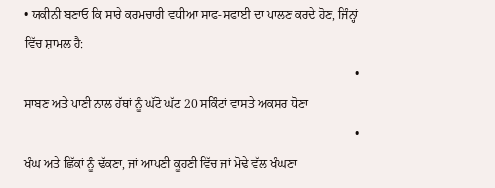• ਯਕੀਨੀ ਬਣਾਓ ਕਿ ਸਾਰੇ ਕਰਮਚਾਰੀ ਵਧੀਆ ਸਾਫ-ਸਫਾਈ ਦਾ ਪਾਲਣ ਕਰਦੇ ਹੋਣ, ਜਿੰਨ੍ਹਾਂ ਵਿੱਚ ਸ਼ਾਮਲ ਹੈ:
                                                                                                          • ਸਾਬਣ ਅਤੇ ਪਾਣੀ ਨਾਲ ਹੱਥਾਂ ਨੂੰ ਘੱਟੋ ਘੱਟ 20 ਸਕਿੰਟਾਂ ਵਾਸਤੇ ਅਕਸਰ ਧੋਣਾ
                                                                                                          • ਖੰਘ ਅਤੇ ਛਿੱਕਾਂ ਨੂੰ ਢੱਕਣਾ, ਜਾਂ ਆਪਣੀ ਕੂਹਣੀ ਵਿੱਚ ਜਾਂ ਮੋਢੇ ਵੱਲ ਖੰਘਣਾ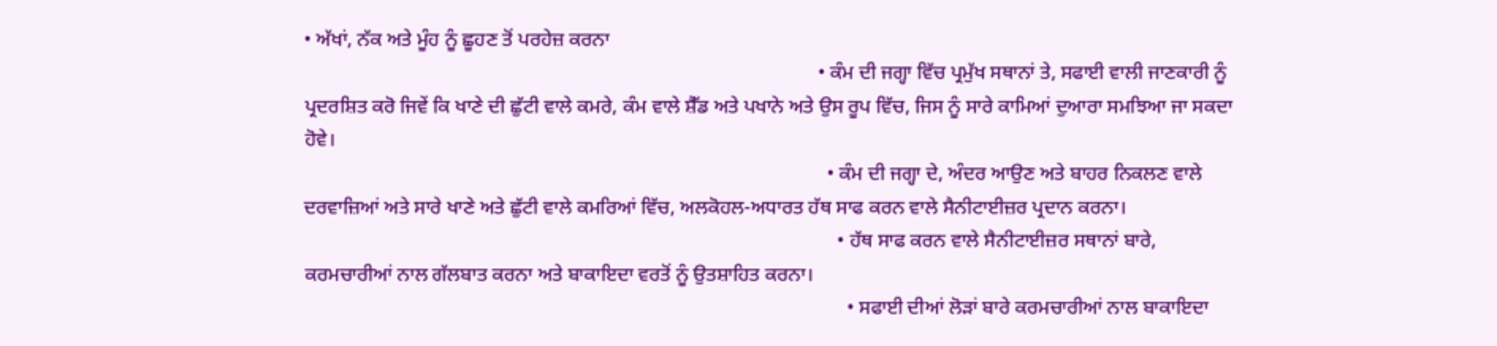• ਅੱਖਾਂ, ਨੱਕ ਅਤੇ ਮੂੰਹ ਨੂੰ ਛੂਹਣ ਤੋਂ ਪਰਹੇਜ਼ ਕਰਨਾ
                                                                                                        • ਕੰਮ ਦੀ ਜਗ੍ਹਾ ਵਿੱਚ ਪ੍ਰਮੁੱਖ ਸਥਾਨਾਂ ਤੇ, ਸਫਾਈ ਵਾਲੀ ਜਾਣਕਾਰੀ ਨੂੰ ਪ੍ਰਦਰਸ਼ਿਤ ਕਰੋ ਜਿਵੇਂ ਕਿ ਖਾਣੇ ਦੀ ਛੁੱਟੀ ਵਾਲੇ ਕਮਰੇ, ਕੰਮ ਵਾਲੇ ਸ਼ੈੱਡ ਅਤੇ ਪਖਾਨੇ ਅਤੇ ਉਸ ਰੂਪ ਵਿੱਚ, ਜਿਸ ਨੂੰ ਸਾਰੇ ਕਾਮਿਆਂ ਦੁਆਰਾ ਸਮਝਿਆ ਜਾ ਸਕਦਾ ਹੋਵੇ।
                                                                                                          • ਕੰਮ ਦੀ ਜਗ੍ਹਾ ਦੇ, ਅੰਦਰ ਆਉਣ ਅਤੇ ਬਾਹਰ ਨਿਕਲਣ ਵਾਲੇ ਦਰਵਾਜ਼ਿਆਂ ਅਤੇ ਸਾਰੇ ਖਾਣੇ ਅਤੇ ਛੁੱਟੀ ਵਾਲੇ ਕਮਰਿਆਂ ਵਿੱਚ, ਅਲਕੋਹਲ-ਅਧਾਰਤ ਹੱਥ ਸਾਫ ਕਰਨ ਵਾਲੇ ਸੈਨੀਟਾਈਜ਼ਰ ਪ੍ਰਦਾਨ ਕਰਨਾ।
                                                                                                            • ਹੱਥ ਸਾਫ ਕਰਨ ਵਾਲੇ ਸੈਨੀਟਾਈਜ਼ਰ ਸਥਾਨਾਂ ਬਾਰੇ, ਕਰਮਚਾਰੀਆਂ ਨਾਲ ਗੱਲਬਾਤ ਕਰਨਾ ਅਤੇ ਬਾਕਾਇਦਾ ਵਰਤੋਂ ਨੂੰ ਉਤਸ਼ਾਹਿਤ ਕਰਨਾ।
                                                                                                              • ਸਫਾਈ ਦੀਆਂ ਲੋੜਾਂ ਬਾਰੇ ਕਰਮਚਾਰੀਆਂ ਨਾਲ ਬਾਕਾਇਦਾ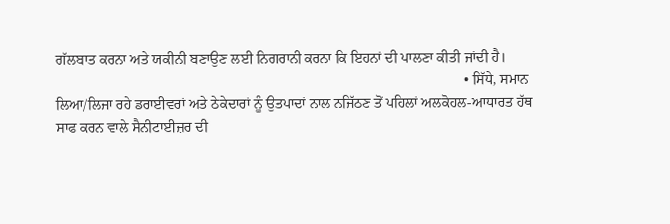ਗੱਲਬਾਤ ਕਰਨਾ ਅਤੇ ਯਕੀਨੀ ਬਣਾਉਣ ਲਈ ਨਿਗਰਾਨੀ ਕਰਨਾ ਕਿ ਇਹਨਾਂ ਦੀ ਪਾਲਣਾ ਕੀਤੀ ਜਾਂਦੀ ਹੈ।
                                                                                                                • ਸਿੱਧੇ, ਸਮਾਨ ਲਿਆ/ਲਿਜਾ ਰਹੇ ਡਰਾਈਵਰਾਂ ਅਤੇ ਠੇਕੇਦਾਰਾਂ ਨੂੰ ਉਤਪਾਦਾਂ ਨਾਲ ਨਜਿੱਠਣ ਤੋਂ ਪਹਿਲਾਂ ਅਲਕੋਹਲ-ਆਧਾਰਤ ਹੱਥ ਸਾਫ ਕਰਨ ਵਾਲੇ ਸੈਨੀਟਾਈਜ਼ਰ ਦੀ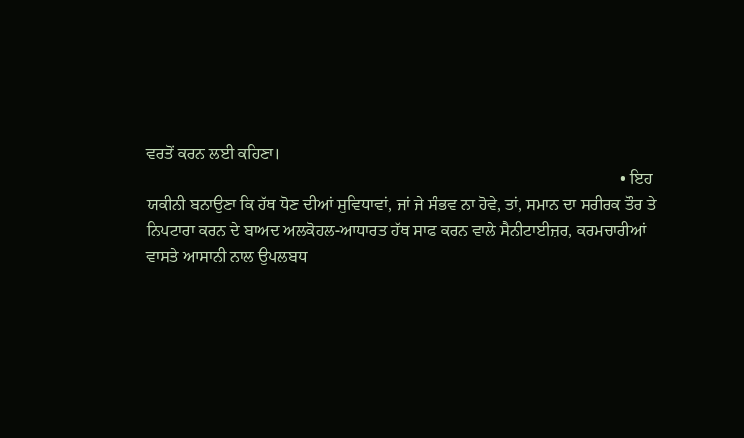ਵਰਤੋਂ ਕਰਨ ਲਈ ਕਹਿਣਾ।
                                                                                                                  • ਇਹ ਯਕੀਨੀ ਬਨਾਉਣਾ ਕਿ ਹੱਥ ਧੋਣ ਦੀਆਂ ਸੁਵਿਧਾਵਾਂ, ਜਾਂ ਜੇ ਸੰਭਵ ਨਾ ਹੋਵੇ, ਤਾਂ, ਸਮਾਨ ਦਾ ਸਰੀਰਕ ਤੌਰ ਤੇ ਨਿਪਟਾਰਾ ਕਰਨ ਦੇ ਬਾਅਦ ਅਲਕੋਹਲ-ਆਧਾਰਤ ਹੱਥ ਸਾਫ ਕਰਨ ਵਾਲੇ ਸੈਨੀਟਾਈਜ਼ਰ, ਕਰਮਚਾਰੀਆਂ ਵਾਸਤੇ ਆਸਾਨੀ ਨਾਲ ਉਪਲਬਧ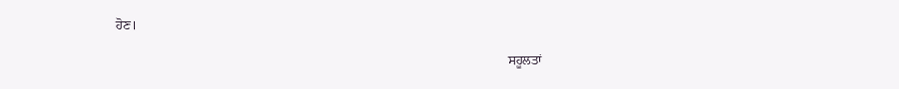ਹੋਣ।

                                                                                                                    ਸਹੂਲਤਾਂ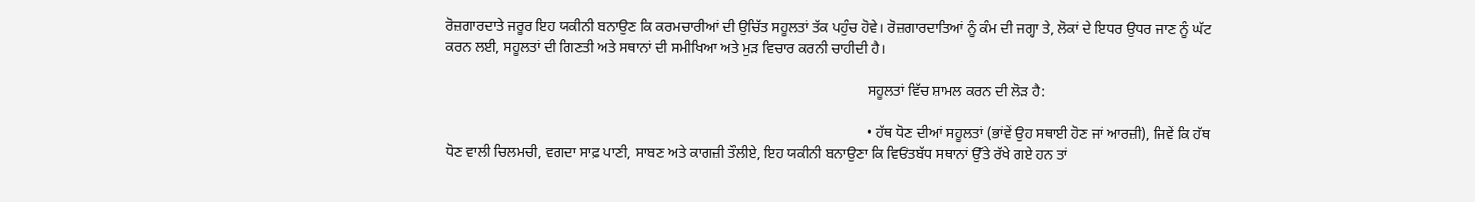ਰੋਜ਼ਗਾਰਦਾਤੇ ਜਰੂਰ ਇਹ ਯਕੀਨੀ ਬਨਾਉਣ ਕਿ ਕਰਮਚਾਰੀਆਂ ਦੀ ਉਚਿੱਤ ਸਹੂਲਤਾਂ ਤੱਕ ਪਹੁੰਚ ਹੋਵੇ। ਰੋਜ਼ਗਾਰਦਾਤਿਆਂ ਨੂੰ ਕੰਮ ਦੀ ਜਗ੍ਹਾ ਤੇ, ਲੋਕਾਂ ਦੇ ਇਧਰ ਉਧਰ ਜਾਣ ਨੂੰ ਘੱਟ ਕਰਨ ਲਈ, ਸਹੂਲਤਾਂ ਦੀ ਗਿਣਤੀ ਅਤੇ ਸਥਾਨਾਂ ਦੀ ਸਮੀਖਿਆ ਅਤੇ ਮੁੜ ਵਿਚਾਰ ਕਰਨੀ ਚਾਹੀਦੀ ਹੈ।

                                                                                                                    ਸਹੂਲਤਾਂ ਵਿੱਚ ਸ਼ਾਮਲ ਕਰਨ ਦੀ ਲੋੜ ਹੈ:

                                                                                                                    • ਹੱਥ ਧੋਣ ਦੀਆਂ ਸਹੂਲਤਾਂ (ਭਾਂਵੇਂ ਉਹ ਸਥਾਈ ਹੋਣ ਜਾਂ ਆਰਜ਼ੀ), ਜਿਵੇਂ ਕਿ ਹੱਥ ਧੋਣ ਵਾਲੀ ਚਿਲਮਚੀ, ਵਗਦਾ ਸਾਫ਼ ਪਾਣੀ, ਸਾਬਣ ਅਤੇ ਕਾਗਜ਼ੀ ਤੌਲੀਏ, ਇਹ ਯਕੀਨੀ ਬਨਾਉਣਾ ਕਿ ਵਿਓਂਤਬੱਧ ਸਥਾਨਾਂ ਉੱਤੇ ਰੱਖੇ ਗਏ ਹਨ ਤਾਂ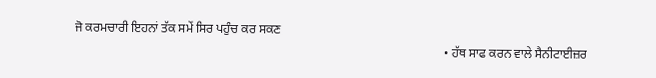ਜੋ ਕਰਮਚਾਰੀ ਇਹਨਾਂ ਤੱਕ ਸਮੇਂ ਸਿਰ ਪਹੁੰਚ ਕਰ ਸਕਣ
                                                                                                                      • ਹੱਥ ਸਾਫ ਕਰਨ ਵਾਲੇ ਸੈਨੀਟਾਈਜ਼ਰ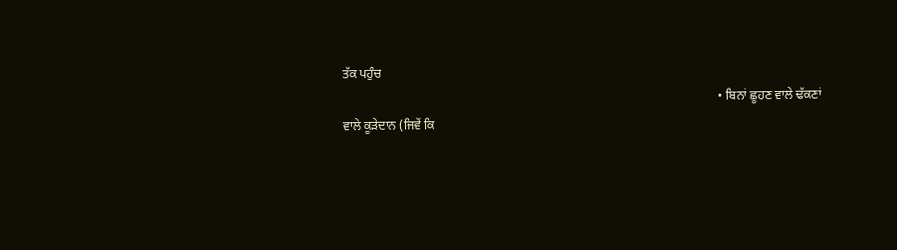ਤੱਕ ਪਹੁੰਚ
                                                                                                                        • ਬਿਨਾਂ ਛੂਹਣ ਵਾਲੇ ਢੱਕਣਾਂ ਵਾਲੇ ਕੂੜੇਦਾਨ (ਜਿਵੇਂ ਕਿ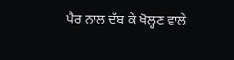ਪੈਰ ਨਾਲ ਦੱਬ ਕੇ ਖੋਲ੍ਹਣ ਵਾਲੇ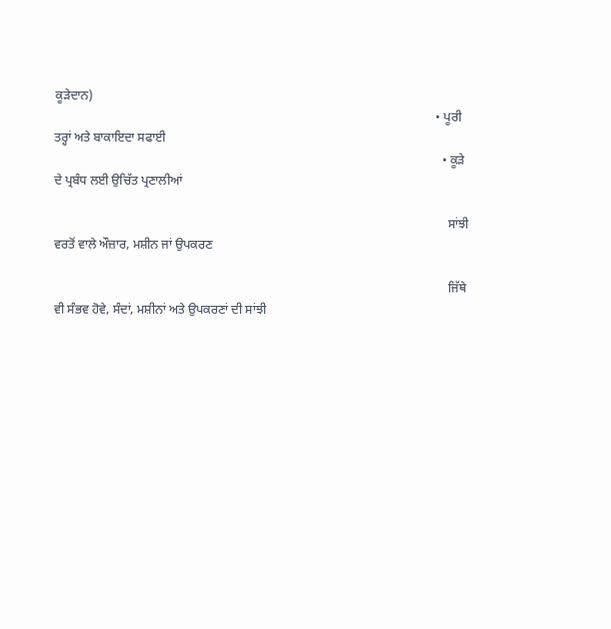ਕੂੜੇਦਾਨ)
                                                                                                                          • ਪੂਰੀ ਤਰ੍ਹਾਂ ਅਤੇ ਬਾਕਾਇਦਾ ਸਫਾਈ
                                                                                                                            • ਕੂੜੇ ਦੇ ਪ੍ਰਬੰਧ ਲਈ ਉਚਿੱਤ ਪ੍ਰਣਾਲੀਆਂ

                                                                                                                              ਸਾਂਝੀ ਵਰਤੋਂ ਵਾਲੇ ਔਜ਼ਾਰ, ਮਸ਼ੀਨ ਜਾਂ ਉਪਕਰਣ

                                                                                                                              ਜਿੱਥੇ ਵੀ ਸੰਭਵ ਹੋਵੇ, ਸੰਦਾਂ, ਮਸ਼ੀਨਾਂ ਅਤੇ ਉਪਕਰਣਾਂ ਦੀ ਸਾਂਝੀ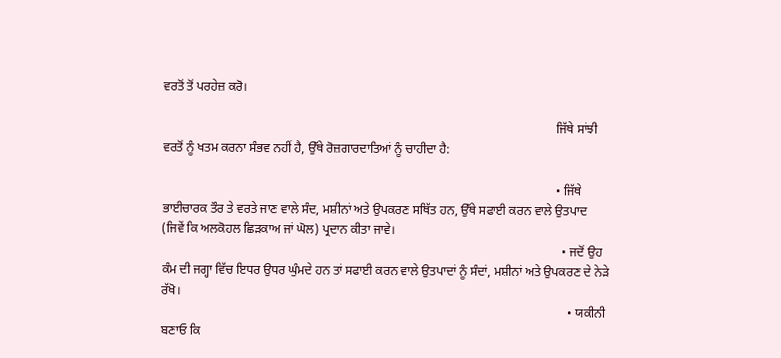ਵਰਤੋਂ ਤੋਂ ਪਰਹੇਜ਼ ਕਰੋ।

                                                                                                                              ਜਿੱਥੇ ਸਾਂਝੀ ਵਰਤੋਂ ਨੂੰ ਖਤਮ ਕਰਨਾ ਸੰਭਵ ਨਹੀਂ ਹੈ, ਉੱਥੇ ਰੋਜ਼ਗਾਰਦਾਤਿਆਂ ਨੂੰ ਚਾਹੀਦਾ ਹੈ:

                                                                                                                              • ਜਿੱਥੇ ਭਾਈਚਾਰਕ ਤੌਰ ਤੇ ਵਰਤੇ ਜਾਣ ਵਾਲੇ ਸੰਦ, ਮਸ਼ੀਨਾਂ ਅਤੇ ਉਪਕਰਣ ਸਥਿੱਤ ਹਨ, ਉੱਥੇ ਸਫਾਈ ਕਰਨ ਵਾਲੇ ਉਤਪਾਦ (ਜਿਵੇਂ ਕਿ ਅਲਕੋਹਲ ਛਿੜਕਾਅ ਜਾਂ ਘੋਲ) ਪ੍ਰਦਾਨ ਕੀਤਾ ਜਾਵੇ।
                                                                                                                                • ਜਦੋਂ ਉਹ ਕੰਮ ਦੀ ਜਗ੍ਹਾ ਵਿੱਚ ਇਧਰ ਉਧਰ ਘੁੰਮਦੇ ਹਨ ਤਾਂ ਸਫਾਈ ਕਰਨ ਵਾਲੇ ਉਤਪਾਦਾਂ ਨੂੰ ਸੰਦਾਂ, ਮਸ਼ੀਨਾਂ ਅਤੇ ਉਪਕਰਣ ਦੇ ਨੇੜੇ ਰੱਖੋ।
                                                                                                                                  • ਯਕੀਨੀ ਬਣਾਓ ਕਿ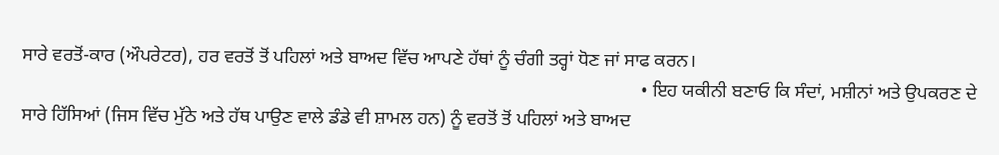ਸਾਰੇ ਵਰਤੋਂ-ਕਾਰ (ਔਪਰੇਟਰ), ਹਰ ਵਰਤੋਂ ਤੋਂ ਪਹਿਲਾਂ ਅਤੇ ਬਾਅਦ ਵਿੱਚ ਆਪਣੇ ਹੱਥਾਂ ਨੂੰ ਚੰਗੀ ਤਰ੍ਹਾਂ ਧੋਣ ਜਾਂ ਸਾਫ ਕਰਨ।
                                                                                                                                    • ਇਹ ਯਕੀਨੀ ਬਣਾਓ ਕਿ ਸੰਦਾਂ, ਮਸ਼ੀਨਾਂ ਅਤੇ ਉਪਕਰਣ ਦੇ ਸਾਰੇ ਹਿੱਸਿਆਂ (ਜਿਸ ਵਿੱਚ ਮੁੱਠੇ ਅਤੇ ਹੱਥ ਪਾਉਣ ਵਾਲੇ ਡੰਡੇ ਵੀ ਸ਼ਾਮਲ ਹਨ) ਨੂੰ ਵਰਤੋਂ ਤੋਂ ਪਹਿਲਾਂ ਅਤੇ ਬਾਅਦ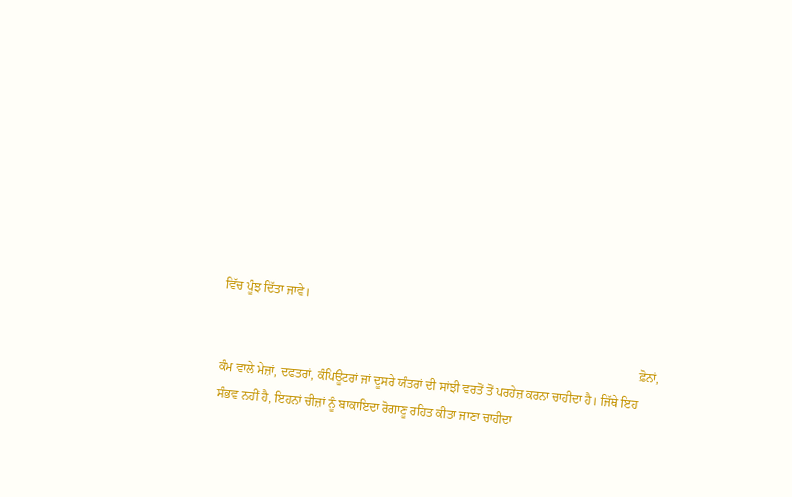ਵਿੱਚ ਪੂੰਝ ਦਿੱਤਾ ਜਾਵੇ।

                                                                                                                                      ਫ਼ੋਨਾਂ, ਕੰਮ ਵਾਲੇ ਮੇਜ਼ਾਂ, ਦਫਤਰਾਂ, ਕੰਪਿਊਟਰਾਂ ਜਾਂ ਦੂਸਰੇ ਯੰਤਰਾਂ ਦੀ ਸਾਂਝੀ ਵਰਤੋਂ ਤੋਂ ਪਰਹੇਜ਼ ਕਰਨਾ ਚਾਹੀਦਾ ਹੈ। ਜਿੱਥੇ ਇਹ ਸੰਭਵ ਨਹੀਂ ਹੈ, ਇਹਨਾਂ ਚੀਜ਼ਾਂ ਨੂੰ ਬਾਕਾਇਦਾ ਰੋਗਾਣੂ ਰਹਿਤ ਕੀਤਾ ਜਾਣਾ ਚਾਹੀਦਾ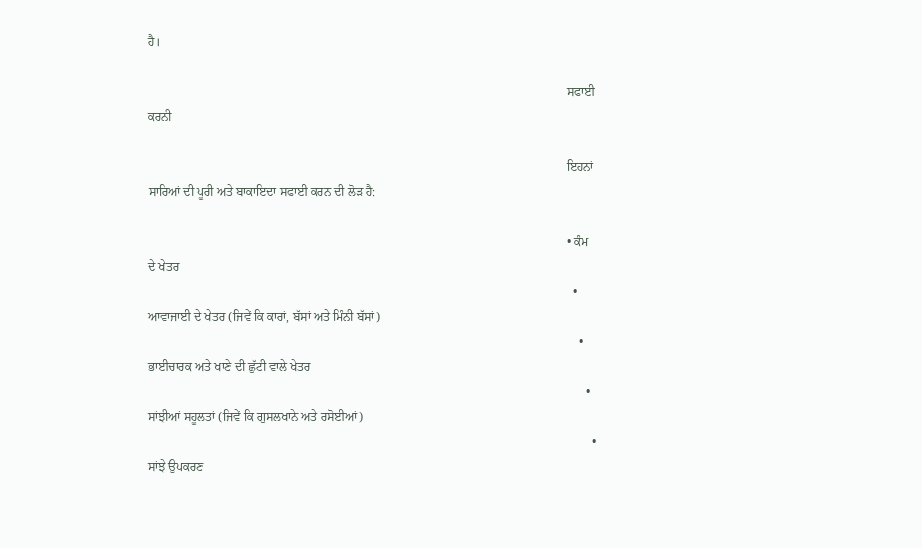ਹੈ।

                                                                                                                                      ਸਫਾਈ ਕਰਨੀ

                                                                                                                                      ਇਹਨਾਂ ਸਾਰਿਆਂ ਦੀ ਪੂਰੀ ਅਤੇ ਬਾਕਾਇਦਾ ਸਫਾਈ ਕਰਨ ਦੀ ਲੋੜ ਹੈ:

                                                                                                                                      • ਕੰਮ ਦੇ ਖੇਤਰ
                                                                                                                                        • ਆਵਾਜਾਈ ਦੇ ਖੇਤਰ (ਜਿਵੇਂ ਕਿ ਕਾਰਾਂ, ਬੱਸਾਂ ਅਤੇ ਮਿੰਨੀ ਬੱਸਾਂ)
                                                                                                                                          • ਭਾਈਚਾਰਕ ਅਤੇ ਖਾਣੇ ਦੀ ਛੁੱਟੀ ਵਾਲੇ ਖੇਤਰ
                                                                                                                                            • ਸਾਂਝੀਆਂ ਸਹੂਲਤਾਂ (ਜਿਵੇਂ ਕਿ ਗੁਸਲਖਾਨੇ ਅਤੇ ਰਸੋਈਆਂ)
                                                                                                                                              • ਸਾਂਝੇ ਉਪਕਰਣ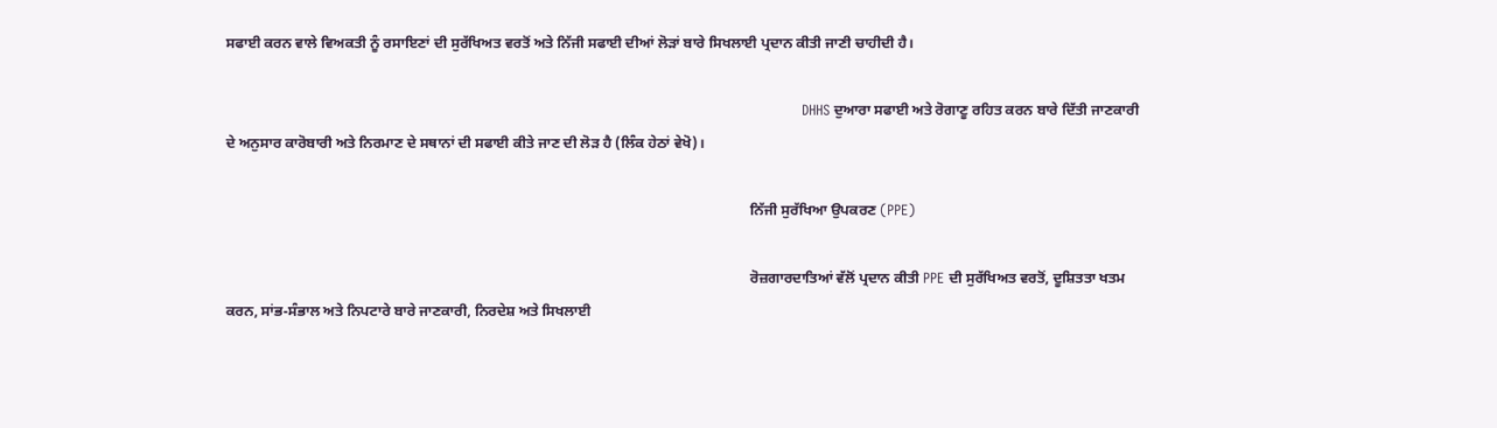ਸਫਾਈ ਕਰਨ ਵਾਲੇ ਵਿਅਕਤੀ ਨੂੰ ਰਸਾਇਣਾਂ ਦੀ ਸੁਰੱਖਿਅਤ ਵਰਤੋਂ ਅਤੇ ਨਿੱਜੀ ਸਫਾਈ ਦੀਆਂ ਲੋੜਾਂ ਬਾਰੇ ਸਿਖਲਾਈ ਪ੍ਰਦਾਨ ਕੀਤੀ ਜਾਣੀ ਚਾਹੀਦੀ ਹੈ।

                                                                                                                                                DHHS ਦੁਆਰਾ ਸਫਾਈ ਅਤੇ ਰੋਗਾਣੂ ਰਹਿਤ ਕਰਨ ਬਾਰੇ ਦਿੱਤੀ ਜਾਣਕਾਰੀ ਦੇ ਅਨੁਸਾਰ ਕਾਰੋਬਾਰੀ ਅਤੇ ਨਿਰਮਾਣ ਦੇ ਸਥਾਨਾਂ ਦੀ ਸਫਾਈ ਕੀਤੇ ਜਾਣ ਦੀ ਲੋੜ ਹੈ (ਲਿੰਕ ਹੇਠਾਂ ਵੇਖੋ)।

                                                                                                                                                ਨਿੱਜੀ ਸੁਰੱਖਿਆ ਉਪਕਰਣ (PPE)

                                                                                                                                                ਰੋਜ਼ਗਾਰਦਾਤਿਆਂ ਵੱਲੋਂ ਪ੍ਰਦਾਨ ਕੀਤੀ PPE ਦੀ ਸੁਰੱਖਿਅਤ ਵਰਤੋਂ, ਦੂਸ਼ਿਤਤਾ ਖਤਮ ਕਰਨ, ਸਾਂਭ-ਸੰਭਾਲ ਅਤੇ ਨਿਪਟਾਰੇ ਬਾਰੇ ਜਾਣਕਾਰੀ, ਨਿਰਦੇਸ਼ ਅਤੇ ਸਿਖਲਾਈ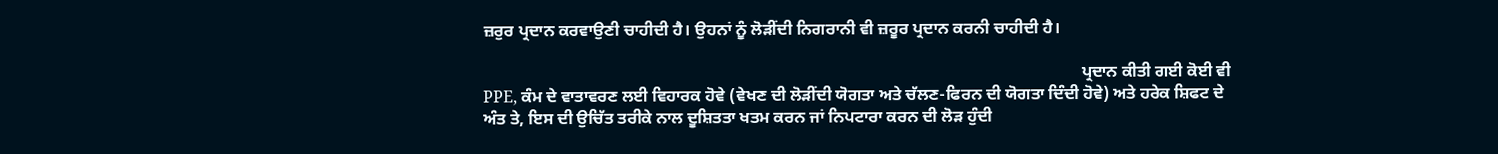ਜ਼ਰੁਰ ਪ੍ਰਦਾਨ ਕਰਵਾਉਣੀ ਚਾਹੀਦੀ ਹੈ। ਉਹਨਾਂ ਨੂੰ ਲੋੜੀਂਦੀ ਨਿਗਰਾਨੀ ਵੀ ਜ਼ਰੂਰ ਪ੍ਰਦਾਨ ਕਰਨੀ ਚਾਹੀਦੀ ਹੈ।

                                                                                                                                                ਪ੍ਰਦਾਨ ਕੀਤੀ ਗਈ ਕੋਈ ਵੀ PPE, ਕੰਮ ਦੇ ਵਾਤਾਵਰਣ ਲਈ ਵਿਹਾਰਕ ਹੋਵੇ (ਵੇਖਣ ਦੀ ਲੋੜੀਂਦੀ ਯੋਗਤਾ ਅਤੇ ਚੱਲਣ-ਫਿਰਨ ਦੀ ਯੋਗਤਾ ਦਿੰਦੀ ਹੋਵੇ) ਅਤੇ ਹਰੇਕ ਸ਼ਿਫਟ ਦੇ ਅੰਤ ਤੇ, ਇਸ ਦੀ ਉਚਿੱਤ ਤਰੀਕੇ ਨਾਲ ਦੂਸ਼ਿਤਤਾ ਖਤਮ ਕਰਨ ਜਾਂ ਨਿਪਟਾਰਾ ਕਰਨ ਦੀ ਲੋੜ ਹੁੰਦੀ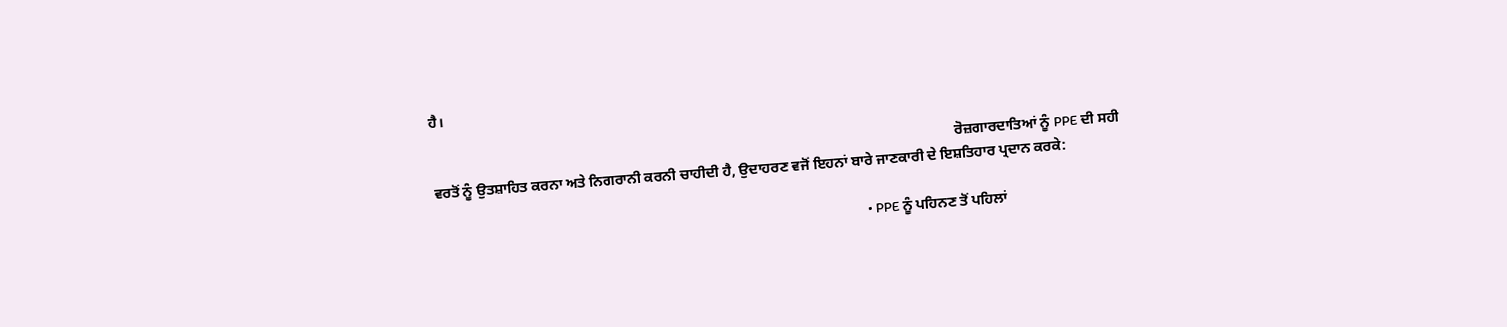ਹੈ।

                                                                                                                                                ਰੋਜ਼ਗਾਰਦਾਤਿਆਂ ਨੂੰ PPE ਦੀ ਸਹੀ ਵਰਤੋਂ ਨੂੰ ਉਤਸ਼ਾਹਿਤ ਕਰਨਾ ਅਤੇ ਨਿਗਰਾਨੀ ਕਰਨੀ ਚਾਹੀਦੀ ਹੈ, ਉਦਾਹਰਣ ਵਜੋਂ ਇਹਨਾਂ ਬਾਰੇ ਜਾਣਕਾਰੀ ਦੇ ਇਸ਼ਤਿਹਾਰ ਪ੍ਰਦਾਨ ਕਰਕੇ:

                                                                                                                                                • PPE ਨੂੰ ਪਹਿਨਣ ਤੋਂ ਪਹਿਲਾਂ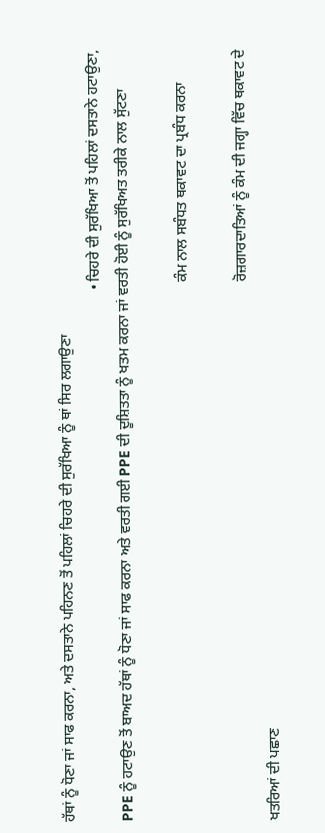ਹੱਥਾਂ ਨੂੰ ਧੋਣਾ ਜਾਂ ਸਾਫ ਕਰਨਾ, ਅਤੇ ਦਸਤਾਨੇ ਪਹਿਨਣ ਤੋਂ ਪਹਿਲਾਂ ਚਿਹਰੇ ਦੀ ਸੁਰੱਖਿਆ ਨੂੰ ਥਾਂ ਸਿਰ ਲਗਾਉਣਾ
                                                                                                                                                  • ਚਿਹਰੇ ਦੀ ਸੁਰੱਖਿਆ ਤੋਂ ਪਹਿਲਾਂ ਦਸਤਾਨੇ ਹਟਾਉਣਾ, PPE ਨੂੰ ਹਟਾਉਣ ਤੋਂ ਬਾਅਦ ਹੱਥਾਂ ਨੂੰ ਧੋਣਾ ਜਾਂ ਸਾਫ ਕਰਨਾ ਅਤੇ ਵਰਤੀ ਗਈ PPE ਦੀ ਦੂਸ਼ਿਤਤਾ ਨੂੰ ਖਤਮ ਕਰਨਾ ਜਾਂ ਵਰਤੀ ਹੋਈ ਨੂੰ ਸੁਰੱਖਿਅਤ ਤਰੀਕੇ ਨਾਲ ਸੁੱਟਣਾ

                                                                                                                                                    ਕੰਮ ਨਾਲ ਸਬੰਧਤ ਥਕਾਵਟ ਦਾ ਪ੍ਰਬੰਧ ਕਰਨਾ

                                                                                                                                                    ਰੋਜ਼ਗਾਰਦਾਤਿਆਂ ਨੂੰ ਕੰਮ ਦੀ ਜਗ੍ਹਾ ਵਿੱਚ ਥਕਾਵਟ ਦੇ ਖਤਰਿਆਂ ਦੀ ਪਛਾਣ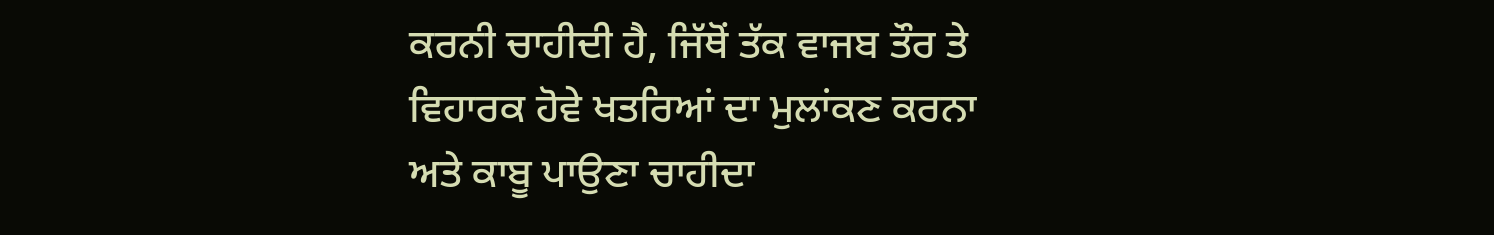ਕਰਨੀ ਚਾਹੀਦੀ ਹੈ, ਜਿੱਥੋਂ ਤੱਕ ਵਾਜਬ ਤੌਰ ਤੇ ਵਿਹਾਰਕ ਹੋਵੇ ਖਤਰਿਆਂ ਦਾ ਮੁਲਾਂਕਣ ਕਰਨਾ ਅਤੇ ਕਾਬੂ ਪਾਉਣਾ ਚਾਹੀਦਾ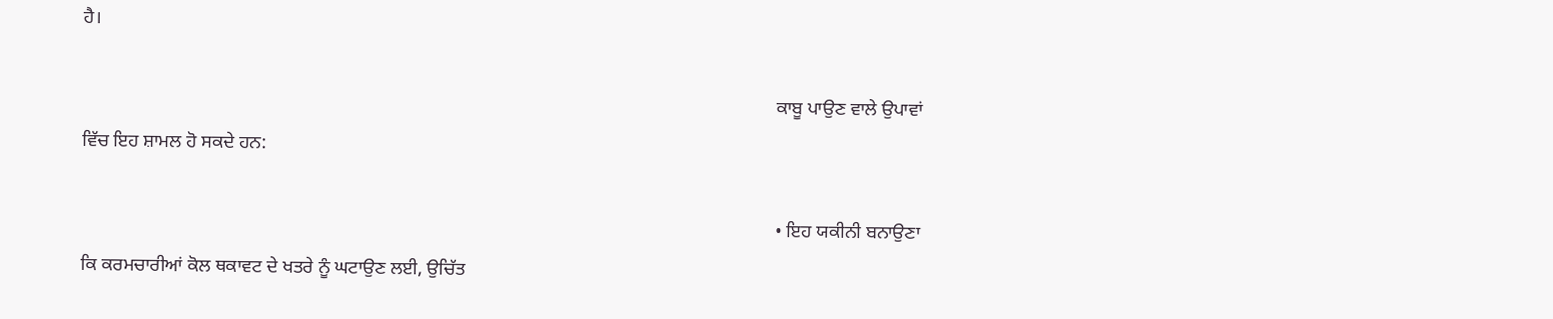ਹੈ।

                                                                                                                                                    ਕਾਬੂ ਪਾਉਣ ਵਾਲੇ ਉਪਾਵਾਂ ਵਿੱਚ ਇਹ ਸ਼ਾਮਲ ਹੋ ਸਕਦੇ ਹਨ:

                                                                                                                                                    • ਇਹ ਯਕੀਨੀ ਬਨਾਉਣਾ ਕਿ ਕਰਮਚਾਰੀਆਂ ਕੋਲ ਥਕਾਵਟ ਦੇ ਖਤਰੇ ਨੂੰ ਘਟਾਉਣ ਲਈ, ਉਚਿੱਤ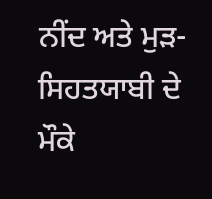ਨੀਂਦ ਅਤੇ ਮੁੜ-ਸਿਹਤਯਾਬੀ ਦੇ ਮੌਕੇ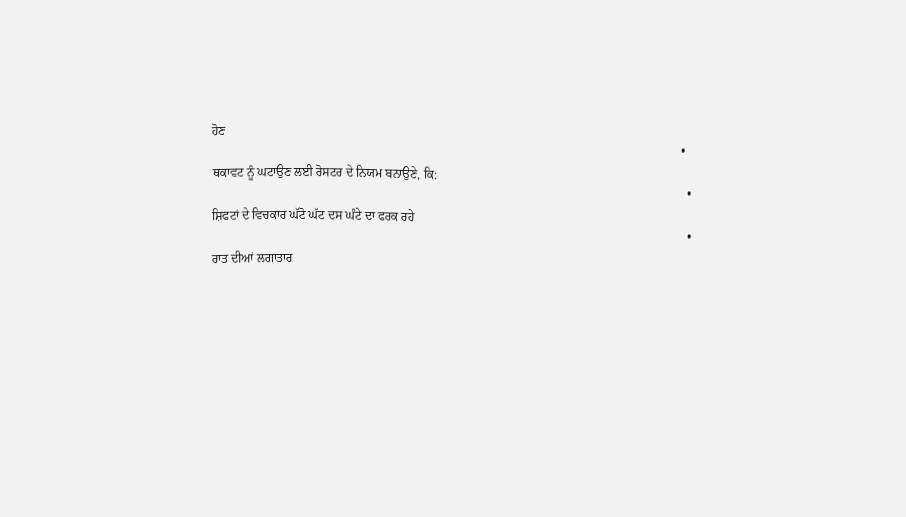ਹੋਣ
                                                                                                                                                      • ਥਕਾਵਟ ਨੂੰ ਘਟਾਉਣ ਲਈ ਰੋਸਟਰ ਦੇ ਨਿਯਮ ਬਨਾਉਣੇ, ਕਿ:
                                                                                                                                                        • ਸ਼ਿਫਟਾਂ ਦੇ ਵਿਚਕਾਰ ਘੱਟੋ ਘੱਟ ਦਸ ਘੰਟੇ ਦਾ ਫਰਕ ਰਹੇ
                                                                                                                                                        • ਰਾਤ ਦੀਆਂ ਲਗਾਤਾਰ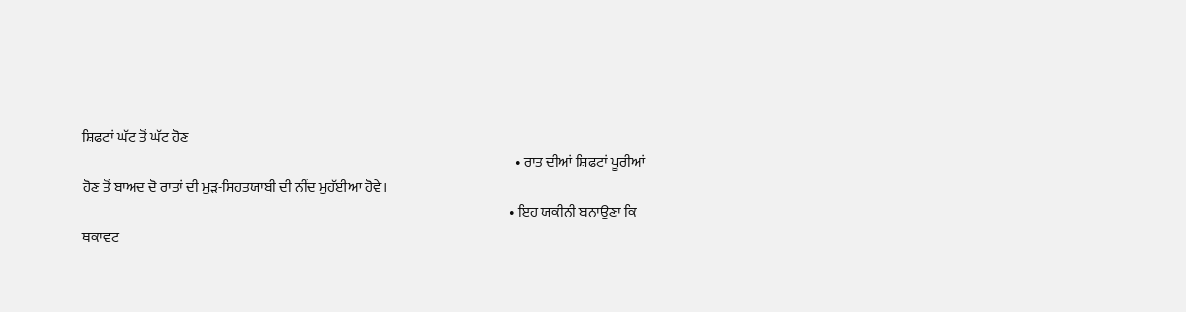ਸ਼ਿਫਟਾਂ ਘੱਟ ਤੋਂ ਘੱਟ ਹੋਣ
                                                                                                                                                        • ਰਾਤ ਦੀਆਂ ਸ਼ਿਫਟਾਂ ਪੂਰੀਆਂ ਹੋਣ ਤੋਂ ਬਾਅਦ ਦੋ ਰਾਤਾਂ ਦੀ ਮੁੜ-ਸਿਹਤਯਾਬੀ ਦੀ ਨੀਂਦ ਮੁਹੱਈਆ ਹੋਵੇ।
                                                                                                                                                      • ਇਹ ਯਕੀਨੀ ਬਨਾਉਣਾ ਕਿ ਥਕਾਵਟ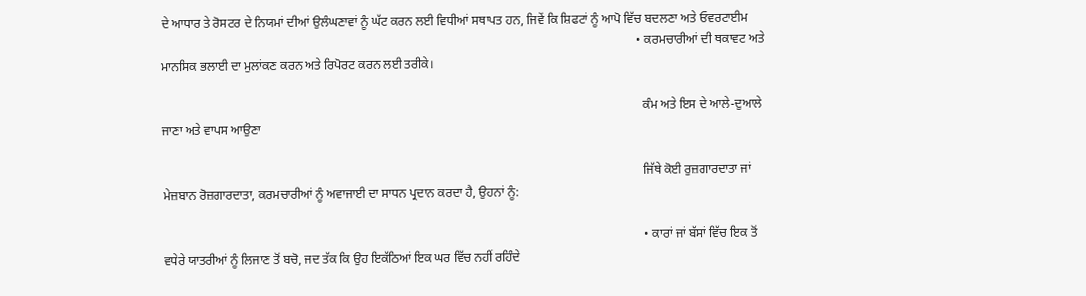ਦੇ ਆਧਾਰ ਤੇ ਰੋਸਟਰ ਦੇ ਨਿਯਮਾਂ ਦੀਆਂ ਉਲੰਘਣਾਵਾਂ ਨੂੰ ਘੱਟ ਕਰਨ ਲਈ ਵਿਧੀਆਂ ਸਥਾਪਤ ਹਨ, ਜਿਵੇਂ ਕਿ ਸ਼ਿਫਟਾਂ ਨੂੰ ਆਪੋ ਵਿੱਚ ਬਦਲਣਾ ਅਤੇ ਓਵਰਟਾਈਮ
                                                                                                                                                        • ਕਰਮਚਾਰੀਆਂ ਦੀ ਥਕਾਵਟ ਅਤੇ ਮਾਨਸਿਕ ਭਲਾਈ ਦਾ ਮੁਲਾਂਕਣ ਕਰਨ ਅਤੇ ਰਿਪੋਰਟ ਕਰਨ ਲਈ ਤਰੀਕੇ।

                                                                                                                                                          ਕੰਮ ਅਤੇ ਇਸ ਦੇ ਆਲੇ-ਦੁਆਲੇ ਜਾਣਾ ਅਤੇ ਵਾਪਸ ਆਉਣਾ

                                                                                                                                                          ਜਿੱਥੇ ਕੋਈ ਰੁਜ਼ਗਾਰਦਾਤਾ ਜਾਂ ਮੇਜ਼ਬਾਨ ਰੋਜ਼ਗਾਰਦਾਤਾ, ਕਰਮਚਾਰੀਆਂ ਨੂੰ ਅਵਾਜਾਈ ਦਾ ਸਾਧਨ ਪ੍ਰਦਾਨ ਕਰਦਾ ਹੈ, ਉਹਨਾਂ ਨੂੰ:

                                                                                                                                                          • ਕਾਰਾਂ ਜਾਂ ਬੱਸਾਂ ਵਿੱਚ ਇਕ ਤੋਂ ਵਧੇਰੇ ਯਾਤਰੀਆਂ ਨੂੰ ਲਿਜਾਣ ਤੋਂ ਬਚੋ, ਜਦ ਤੱਕ ਕਿ ਉਹ ਇਕੱਠਿਆਂ ਇਕ ਘਰ ਵਿੱਚ ਨਹੀਂ ਰਹਿੰਦੇ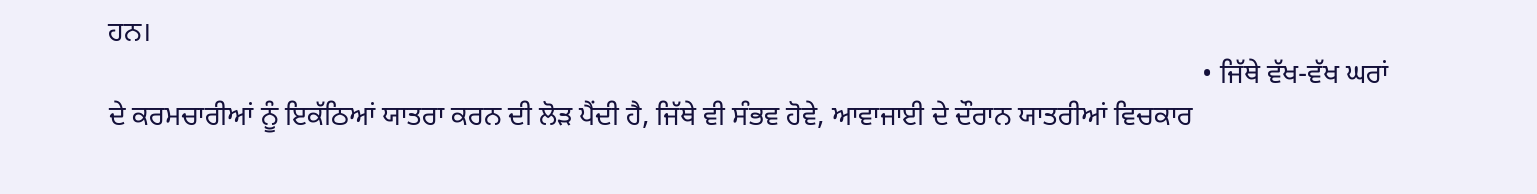ਹਨ।
                                                                                                                                                            • ਜਿੱਥੇ ਵੱਖ-ਵੱਖ ਘਰਾਂ ਦੇ ਕਰਮਚਾਰੀਆਂ ਨੂੰ ਇਕੱਠਿਆਂ ਯਾਤਰਾ ਕਰਨ ਦੀ ਲੋੜ ਪੈਂਦੀ ਹੈ, ਜਿੱਥੇ ਵੀ ਸੰਭਵ ਹੋਵੇ, ਆਵਾਜਾਈ ਦੇ ਦੌਰਾਨ ਯਾਤਰੀਆਂ ਵਿਚਕਾਰ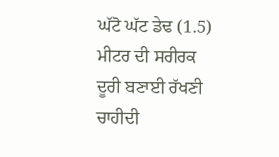ਘੱਟੋ ਘੱਟ ਡੇਢ (1.5) ਮੀਟਰ ਦੀ ਸਰੀਰਕ ਦੂਰੀ ਬਣਾਈ ਰੱਖਣੀ ਚਾਹੀਦੀ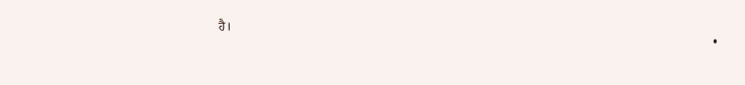ਹੈ।
                                                                                                                                                              •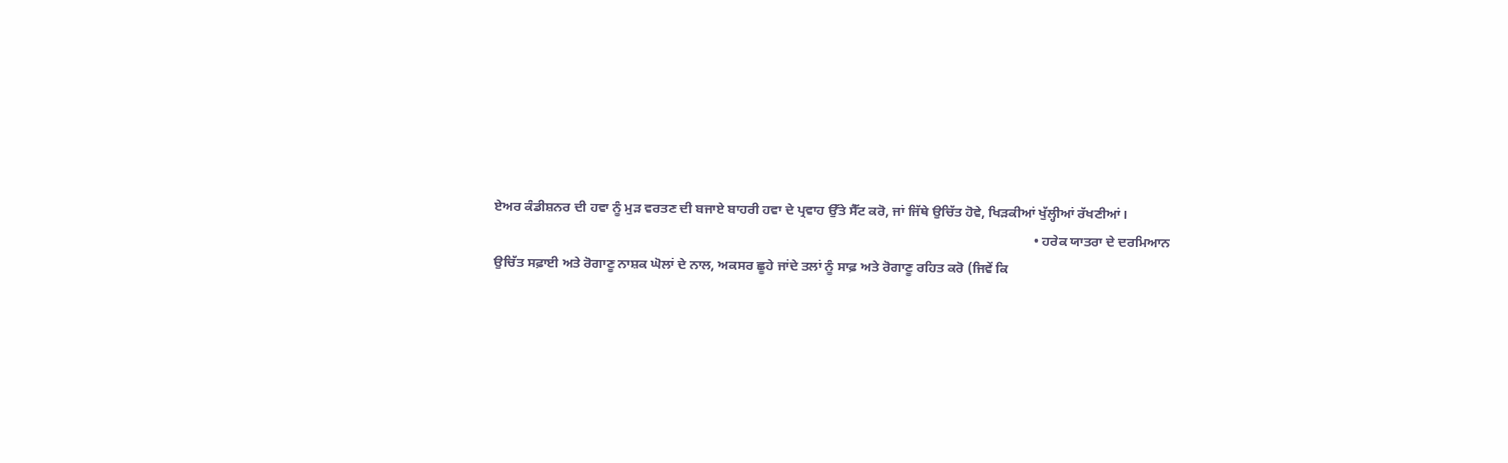ਏਅਰ ਕੰਡੀਸ਼ਨਰ ਦੀ ਹਵਾ ਨੂੰ ਮੁੜ ਵਰਤਣ ਦੀ ਬਜਾਏ ਬਾਹਰੀ ਹਵਾ ਦੇ ਪ੍ਰਵਾਹ ਉੱਤੇ ਸੈੱਟ ਕਰੋ, ਜਾਂ ਜਿੱਥੇ ਉਚਿੱਤ ਹੋਵੇ, ਖਿੜਕੀਆਂ ਖੁੱਲ੍ਹੀਆਂ ਰੱਖਣੀਆਂ।
                                                                                                                                                                • ਹਰੇਕ ਯਾਤਰਾ ਦੇ ਦਰਮਿਆਨ ਉਚਿੱਤ ਸਫ਼ਾਈ ਅਤੇ ਰੋਗਾਣੂ ਨਾਸ਼ਕ ਘੋਲਾਂ ਦੇ ਨਾਲ, ਅਕਸਰ ਛੂਹੇ ਜਾਂਦੇ ਤਲਾਂ ਨੂੰ ਸਾਫ਼ ਅਤੇ ਰੋਗਾਣੂ ਰਹਿਤ ਕਰੋ (ਜਿਵੇਂ ਕਿ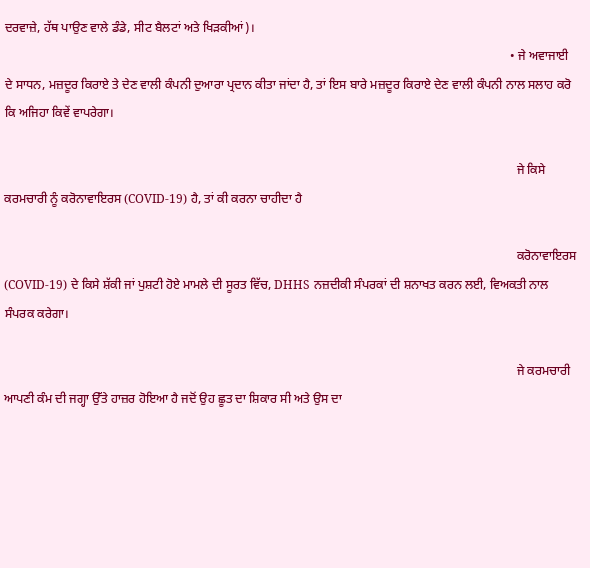ਦਰਵਾਜ਼ੇ, ਹੱਥ ਪਾਉਣ ਵਾਲੇ ਡੰਡੇ, ਸੀਟ ਬੈਲਟਾਂ ਅਤੇ ਖਿੜਕੀਆਂ)।
                                                                                                                                                                  • ਜੇ ਅਵਾਜਾਈ ਦੇ ਸਾਧਨ, ਮਜ਼ਦੂਰ ਕਿਰਾਏ ਤੇ ਦੇਣ ਵਾਲੀ ਕੰਪਨੀ ਦੁਆਰਾ ਪ੍ਰਦਾਨ ਕੀਤਾ ਜਾਂਦਾ ਹੈ, ਤਾਂ ਇਸ ਬਾਰੇ ਮਜ਼ਦੂਰ ਕਿਰਾਏ ਦੇਣ ਵਾਲੀ ਕੰਪਨੀ ਨਾਲ ਸਲਾਹ ਕਰੋ ਕਿ ਅਜਿਹਾ ਕਿਵੇਂ ਵਾਪਰੇਗਾ।

                                                                                                                                                                    ਜੇ ਕਿਸੇ ਕਰਮਚਾਰੀ ਨੂੰ ਕਰੋਨਾਵਾਇਰਸ (COVID-19) ਹੈ, ਤਾਂ ਕੀ ਕਰਨਾ ਚਾਹੀਦਾ ਹੈ

                                                                                                                                                                    ਕਰੋਨਾਵਾਇਰਸ (COVID-19) ਦੇ ਕਿਸੇ ਸ਼ੱਕੀ ਜਾਂ ਪੁਸ਼ਟੀ ਹੋਏ ਮਾਮਲੇ ਦੀ ਸੂਰਤ ਵਿੱਚ, DHHS ਨਜ਼ਦੀਕੀ ਸੰਪਰਕਾਂ ਦੀ ਸ਼ਨਾਖਤ ਕਰਨ ਲਈ, ਵਿਅਕਤੀ ਨਾਲ ਸੰਪਰਕ ਕਰੇਗਾ।

                                                                                                                                                                    ਜੇ ਕਰਮਚਾਰੀ ਆਪਣੀ ਕੰਮ ਦੀ ਜਗ੍ਹਾ ਉੱਤੇ ਹਾਜ਼ਰ ਹੋਇਆ ਹੈ ਜਦੋਂ ਉਹ ਛੂਤ ਦਾ ਸ਼ਿਕਾਰ ਸੀ ਅਤੇ ਉਸ ਦਾ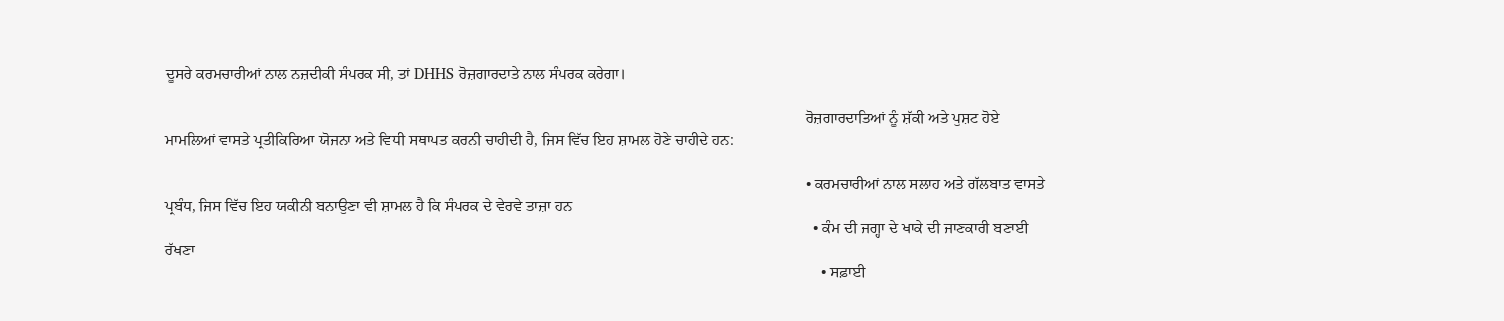ਦੂਸਰੇ ਕਰਮਚਾਰੀਆਂ ਨਾਲ ਨਜ਼ਦੀਕੀ ਸੰਪਰਕ ਸੀ, ਤਾਂ DHHS ਰੋਜ਼ਗਾਰਦਾਤੇ ਨਾਲ ਸੰਪਰਕ ਕਰੇਗਾ।

                                                                                                                                                                    ਰੋਜ਼ਗਾਰਦਾਤਿਆਂ ਨੂੰ ਸ਼ੱਕੀ ਅਤੇ ਪੁਸ਼ਟ ਹੋਏ ਮਾਮਲਿਆਂ ਵਾਸਤੇ ਪ੍ਰਤੀਕਿਰਿਆ ਯੋਜਨਾ ਅਤੇ ਵਿਧੀ ਸਥਾਪਤ ਕਰਨੀ ਚਾਹੀਦੀ ਹੈ, ਜਿਸ ਵਿੱਚ ਇਹ ਸ਼ਾਮਲ ਹੋਣੇ ਚਾਹੀਦੇ ਹਨ:

                                                                                                                                                                    • ਕਰਮਚਾਰੀਆਂ ਨਾਲ ਸਲਾਹ ਅਤੇ ਗੱਲਬਾਤ ਵਾਸਤੇ ਪ੍ਰਬੰਧ, ਜਿਸ ਵਿੱਚ ਇਹ ਯਕੀਨੀ ਬਨਾਉਣਾ ਵੀ ਸ਼ਾਮਲ ਹੈ ਕਿ ਸੰਪਰਕ ਦੇ ਵੇਰਵੇ ਤਾਜ਼ਾ ਹਨ
                                                                                                                                                                      • ਕੰਮ ਦੀ ਜਗ੍ਹਾ ਦੇ ਖਾਕੇ ਦੀ ਜਾਣਕਾਰੀ ਬਣਾਈ ਰੱਖਣਾ
                                                                                                                                                                        • ਸਫ਼ਾਈ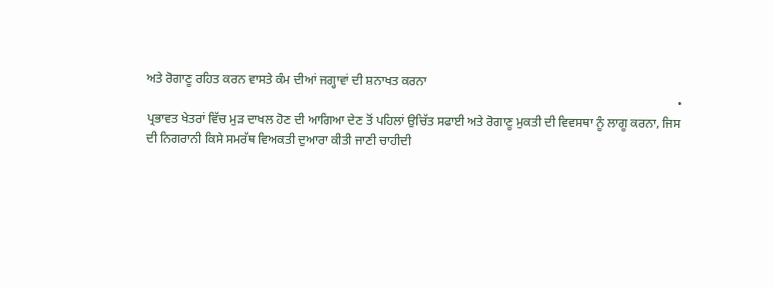ਅਤੇ ਰੋਗਾਣੂ ਰਹਿਤ ਕਰਨ ਵਾਸਤੇ ਕੰਮ ਦੀਆਂ ਜਗ੍ਹਾਵਾਂ ਦੀ ਸ਼ਨਾਖਤ ਕਰਨਾ
                                                                                                                                                                          • ਪ੍ਰਭਾਵਤ ਖੇਤਰਾਂ ਵਿੱਚ ਮੁੜ ਦਾਖਲ ਹੋਣ ਦੀ ਆਗਿਆ ਦੇਣ ਤੋਂ ਪਹਿਲਾਂ ਉਚਿੱਤ ਸਫਾਈ ਅਤੇ ਰੋਗਾਣੂ ਮੁਕਤੀ ਦੀ ਵਿਵਸਥਾ ਨੂੰ ਲਾਗੂ ਕਰਨਾ, ਜਿਸ ਦੀ ਨਿਗਰਾਨੀ ਕਿਸੇ ਸਮਰੱਥ ਵਿਅਕਤੀ ਦੁਆਰਾ ਕੀਤੀ ਜਾਣੀ ਚਾਹੀਦੀ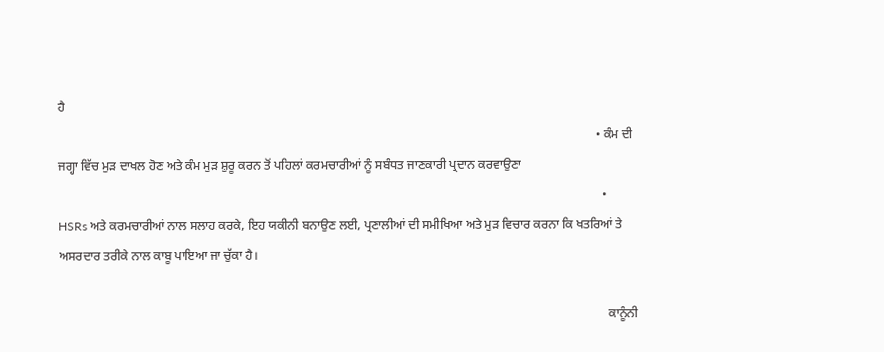ਹੈ
                                                                                                                                                                            • ਕੰਮ ਦੀ ਜਗ੍ਹਾ ਵਿੱਚ ਮੁੜ ਦਾਖਲ ਹੋਣ ਅਤੇ ਕੰਮ ਮੁੜ ਸ਼ੁਰੂ ਕਰਨ ਤੋਂ ਪਹਿਲਾਂ ਕਰਮਚਾਰੀਆਂ ਨੂੰ ਸਬੰਧਤ ਜਾਣਕਾਰੀ ਪ੍ਰਦਾਨ ਕਰਵਾਉਣਾ
                                                                                                                                                                              • HSRs ਅਤੇ ਕਰਮਚਾਰੀਆਂ ਨਾਲ ਸਲਾਹ ਕਰਕੇ, ਇਹ ਯਕੀਨੀ ਬਨਾਉਣ ਲਈ, ਪ੍ਰਣਾਲੀਆਂ ਦੀ ਸਮੀਖਿਆ ਅਤੇ ਮੁੜ ਵਿਚਾਰ ਕਰਨਾ ਕਿ ਖਤਰਿਆਂ ਤੇ ਅਸਰਦਾਰ ਤਰੀਕੇ ਨਾਲ ਕਾਬੂ ਪਾਇਆ ਜਾ ਚੁੱਕਾ ਹੈ।

                                                                                                                                                                                ਕਾਨੂੰਨੀ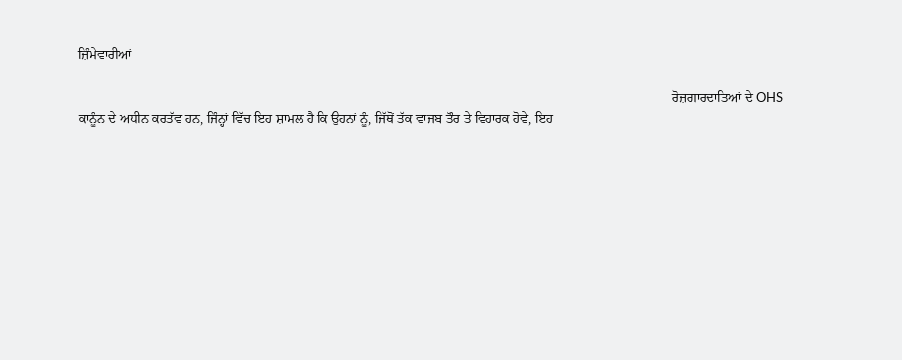ਜ਼ਿੰਮੇਵਾਰੀਆਂ

                                                                                                                                                                                ਰੋਜ਼ਗਾਰਦਾਤਿਆਂ ਦੇ OHS ਕਾਨੂੰਨ ਦੇ ਅਧੀਨ ਕਰਤੱਵ ਹਨ, ਜਿੰਨ੍ਹਾਂ ਵਿੱਚ ਇਹ ਸ਼ਾਮਲ ਹੈ ਕਿ ਉਹਨਾਂ ਨੂੰ, ਜਿੱਥੋਂ ਤੱਕ ਵਾਜਬ ਤੌਰ ਤੇ ਵਿਹਾਰਕ ਹੋਵੇ, ਇਹ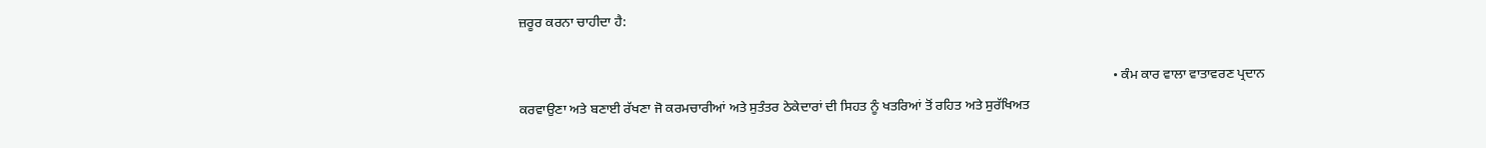ਜ਼ਰੂਰ ਕਰਨਾ ਚਾਹੀਦਾ ਹੈ:

                                                                                                                                                                                • ਕੰਮ ਕਾਰ ਵਾਲਾ ਵਾਤਾਵਰਣ ਪ੍ਰਦਾਨ ਕਰਵਾਉਣਾ ਅਤੇ ਬਣਾਈ ਰੱਖਣਾ ਜੋ ਕਰਮਚਾਰੀਆਂ ਅਤੇ ਸੁਤੰਤਰ ਠੇਕੇਦਾਰਾਂ ਦੀ ਸਿਹਤ ਨੂੰ ਖਤਰਿਆਂ ਤੋਂ ਰਹਿਤ ਅਤੇ ਸੁਰੱਖਿਅਤ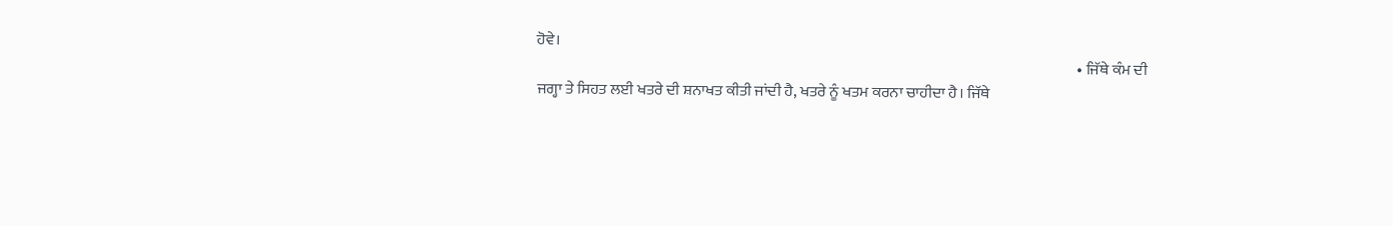ਹੋਵੇ।
                                                                                                                                                                                  • ਜਿੱਥੇ ਕੰਮ ਦੀ ਜਗ੍ਹਾ ਤੇ ਸਿਹਤ ਲਈ ਖਤਰੇ ਦੀ ਸ਼ਨਾਖਤ ਕੀਤੀ ਜਾਂਦੀ ਹੈ, ਖਤਰੇ ਨੂੰ ਖਤਮ ਕਰਨਾ ਚਾਹੀਦਾ ਹੈ। ਜਿੱਥੇ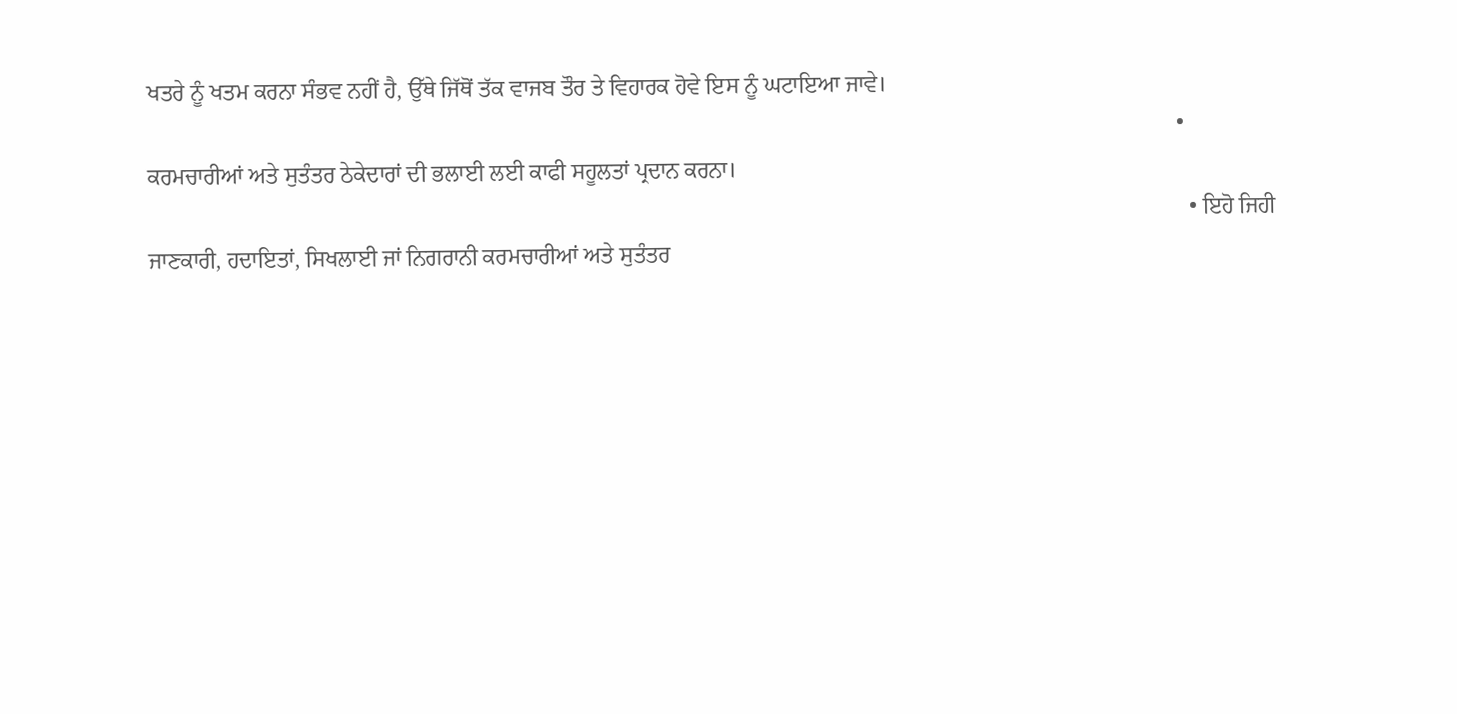ਖਤਰੇ ਨੂੰ ਖਤਮ ਕਰਨਾ ਸੰਭਵ ਨਹੀਂ ਹੈ, ਉੱਥੇ ਜਿੱਥੋਂ ਤੱਕ ਵਾਜਬ ਤੌਰ ਤੇ ਵਿਹਾਰਕ ਹੋਵੇ ਇਸ ਨੂੰ ਘਟਾਇਆ ਜਾਵੇ।
                                                                                                                                                                                    • ਕਰਮਚਾਰੀਆਂ ਅਤੇ ਸੁਤੰਤਰ ਠੇਕੇਦਾਰਾਂ ਦੀ ਭਲਾਈ ਲਈ ਕਾਫੀ ਸਹੂਲਤਾਂ ਪ੍ਰਦਾਨ ਕਰਨਾ।
                                                                                                                                                                                      • ਇਹੋ ਜਿਹੀ ਜਾਣਕਾਰੀ, ਹਦਾਇਤਾਂ, ਸਿਖਲਾਈ ਜਾਂ ਨਿਗਰਾਨੀ ਕਰਮਚਾਰੀਆਂ ਅਤੇ ਸੁਤੰਤਰ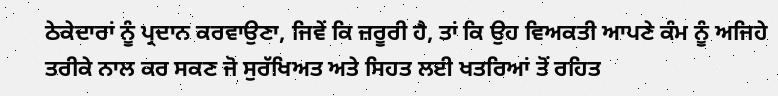ਠੇਕੇਦਾਰਾਂ ਨੂੰ ਪ੍ਰਦਾਨ ਕਰਵਾਉਣਾ, ਜਿਵੇਂ ਕਿ ਜ਼ਰੂਰੀ ਹੈ, ਤਾਂ ਕਿ ਉਹ ਵਿਅਕਤੀ ਆਪਣੇ ਕੰਮ ਨੂੰ ਅਜਿਹੇ ਤਰੀਕੇ ਨਾਲ ਕਰ ਸਕਣ ਜੋ ਸੁਰੱਖਿਅਤ ਅਤੇ ਸਿਹਤ ਲਈ ਖਤਰਿਆਂ ਤੋਂ ਰਹਿਤ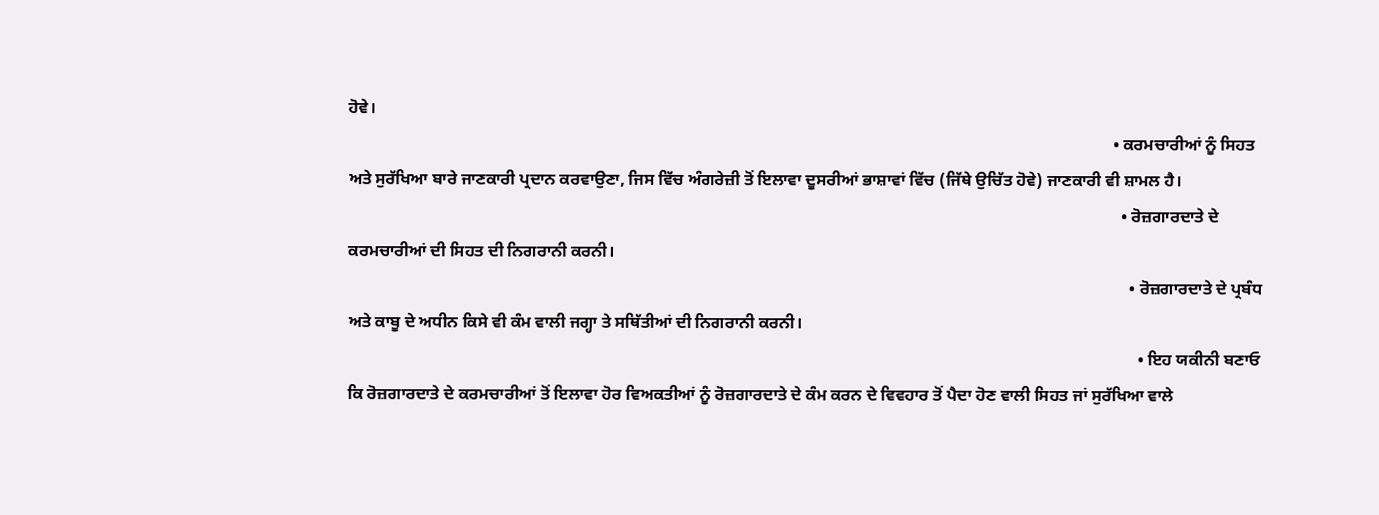ਹੋਵੇ।
                                                                                                                                                                                        • ਕਰਮਚਾਰੀਆਂ ਨੂੰ ਸਿਹਤ ਅਤੇ ਸੁਰੱਖਿਆ ਬਾਰੇ ਜਾਣਕਾਰੀ ਪ੍ਰਦਾਨ ਕਰਵਾਉਣਾ, ਜਿਸ ਵਿੱਚ ਅੰਗਰੇਜ਼ੀ ਤੋਂ ਇਲਾਵਾ ਦੂਸਰੀਆਂ ਭਾਸ਼ਾਵਾਂ ਵਿੱਚ (ਜਿੱਥੇ ਉਚਿੱਤ ਹੋਵੇ) ਜਾਣਕਾਰੀ ਵੀ ਸ਼ਾਮਲ ਹੈ।
                                                                                                                                                                                          • ਰੋਜ਼ਗਾਰਦਾਤੇ ਦੇ ਕਰਮਚਾਰੀਆਂ ਦੀ ਸਿਹਤ ਦੀ ਨਿਗਰਾਨੀ ਕਰਨੀ।
                                                                                                                                                                                            • ਰੋਜ਼ਗਾਰਦਾਤੇ ਦੇ ਪ੍ਰਬੰਧ ਅਤੇ ਕਾਬੂ ਦੇ ਅਧੀਨ ਕਿਸੇ ਵੀ ਕੰਮ ਵਾਲੀ ਜਗ੍ਹਾ ਤੇ ਸਥਿੱਤੀਆਂ ਦੀ ਨਿਗਰਾਨੀ ਕਰਨੀ।
                                                                                                                                                                                              • ਇਹ ਯਕੀਨੀ ਬਣਾਓ ਕਿ ਰੋਜ਼ਗਾਰਦਾਤੇ ਦੇ ਕਰਮਚਾਰੀਆਂ ਤੋਂ ਇਲਾਵਾ ਹੋਰ ਵਿਅਕਤੀਆਂ ਨੂੰ ਰੋਜ਼ਗਾਰਦਾਤੇ ਦੇ ਕੰਮ ਕਰਨ ਦੇ ਵਿਵਹਾਰ ਤੋਂ ਪੈਦਾ ਹੋਣ ਵਾਲੀ ਸਿਹਤ ਜਾਂ ਸੁਰੱਖਿਆ ਵਾਲੇ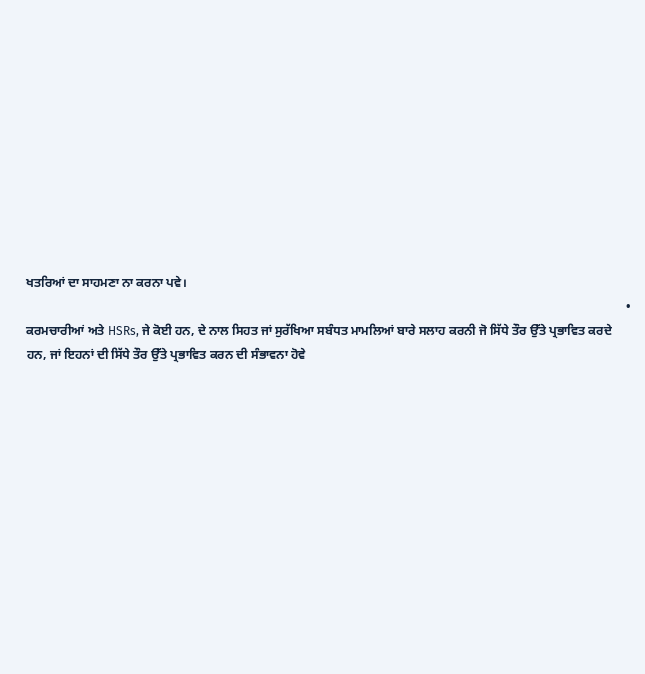ਖਤਰਿਆਂ ਦਾ ਸਾਹਮਣਾ ਨਾ ਕਰਨਾ ਪਵੇ।
                                                                                                                                                                                                • ਕਰਮਚਾਰੀਆਂ ਅਤੇ HSRs, ਜੇ ਕੋਈ ਹਨ, ਦੇ ਨਾਲ ਸਿਹਤ ਜਾਂ ਸੁਰੱਖਿਆ ਸਬੰਧਤ ਮਾਮਲਿਆਂ ਬਾਰੇ ਸਲਾਹ ਕਰਨੀ ਜੋ ਸਿੱਧੇ ਤੌਰ ਉੱਤੇ ਪ੍ਰਭਾਵਿਤ ਕਰਦੇ ਹਨ, ਜਾਂ ਇਹਨਾਂ ਦੀ ਸਿੱਧੇ ਤੌਰ ਉੱਤੇ ਪ੍ਰਭਾਵਿਤ ਕਰਨ ਦੀ ਸੰਭਾਵਨਾ ਹੋਵੇ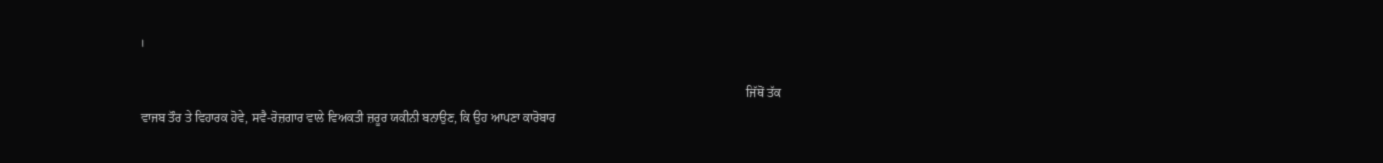।

                                                                                                                                                                                                  ਜਿੱਥੋਂ ਤੱਕ ਵਾਜਬ ਤੌਰ ਤੇ ਵਿਹਾਰਕ ਹੋਵੇ, ਸਵੈ-ਰੋਜ਼ਗਾਰ ਵਾਲੇ ਵਿਅਕਤੀ ਜ਼ਰੂਰ ਯਕੀਨੀ ਬਨਾਉਣ, ਕਿ ਉਹ ਆਪਣਾ ਕਾਰੋਬਾਰ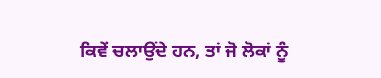ਕਿਵੇਂ ਚਲਾਉਂਦੇ ਹਨ, ਤਾਂ ਜੋ ਲੋਕਾਂ ਨੂੰ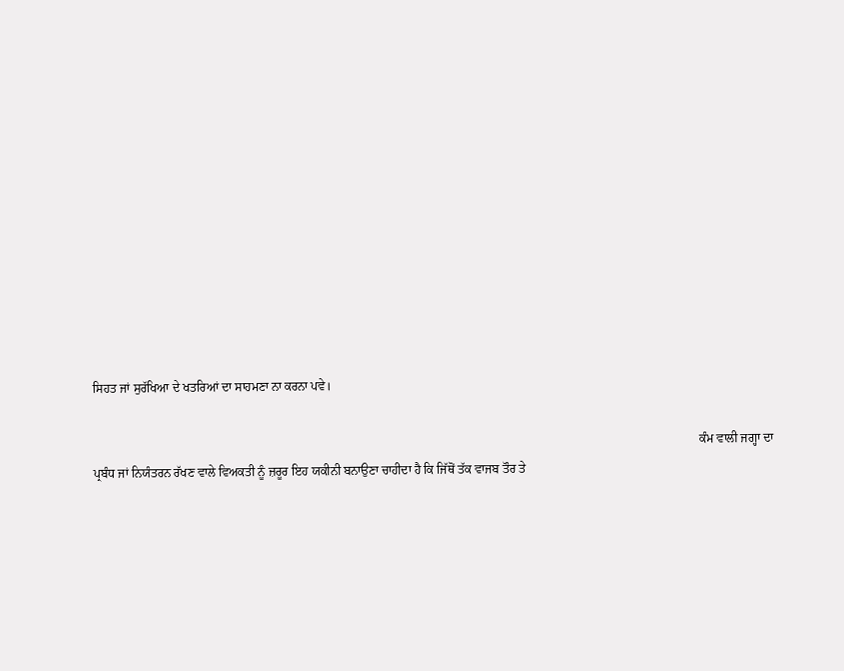ਸਿਹਤ ਜਾਂ ਸੁਰੱਖਿਆ ਦੇ ਖਤਰਿਆਂ ਦਾ ਸਾਹਮਣਾ ਨਾ ਕਰਨਾ ਪਵੇ।

                                                                                                                                                                                                  ਕੰਮ ਵਾਲੀ ਜਗ੍ਹਾ ਦਾ ਪ੍ਰਬੰਧ ਜਾਂ ਨਿਯੰਤਰਨ ਰੱਖਣ ਵਾਲੇ ਵਿਅਕਤੀ ਨੂੰ ਜ਼ਰੂਰ ਇਹ ਯਕੀਨੀ ਬਨਾਉਣਾ ਚਾਹੀਦਾ ਹੈ ਕਿ ਜਿੱਥੋਂ ਤੱਕ ਵਾਜਬ ਤੌਰ ਤੇ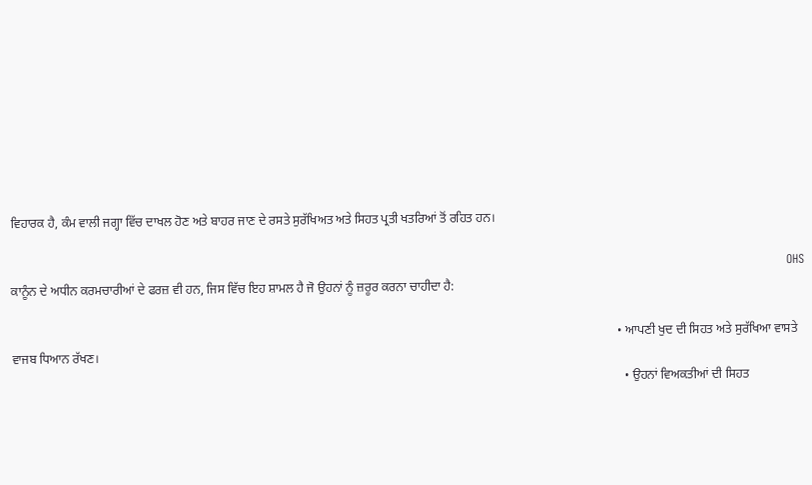ਵਿਹਾਰਕ ਹੈ, ਕੰਮ ਵਾਲੀ ਜਗ੍ਹਾ ਵਿੱਚ ਦਾਖਲ ਹੋਣ ਅਤੇ ਬਾਹਰ ਜਾਣ ਦੇ ਰਸਤੇ ਸੁਰੱਖਿਅਤ ਅਤੇ ਸਿਹਤ ਪ੍ਰਤੀ ਖਤਰਿਆਂ ਤੋਂ ਰਹਿਤ ਹਨ।

                                                                                                                                                                                                  OHS ਕਾਨੂੰਨ ਦੇ ਅਧੀਨ ਕਰਮਚਾਰੀਆਂ ਦੇ ਫਰਜ਼ ਵੀ ਹਨ, ਜਿਸ ਵਿੱਚ ਇਹ ਸ਼ਾਮਲ ਹੈ ਜੋ ਉਹਨਾਂ ਨੂੰ ਜ਼ਰੂਰ ਕਰਨਾ ਚਾਹੀਦਾ ਹੈ:

                                                                                                                                                                                                  • ਆਪਣੀ ਖੁਦ ਦੀ ਸਿਹਤ ਅਤੇ ਸੁਰੱਖਿਆ ਵਾਸਤੇ ਵਾਜਬ ਧਿਆਨ ਰੱਖਣ।
                                                                                                                                                                                                    • ਉਹਨਾਂ ਵਿਅਕਤੀਆਂ ਦੀ ਸਿਹਤ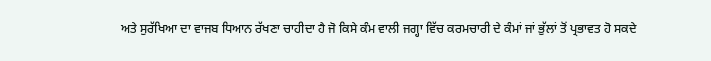ਅਤੇ ਸੁਰੱਖਿਆ ਦਾ ਵਾਜਬ ਧਿਆਨ ਰੱਖਣਾ ਚਾਹੀਦਾ ਹੈ ਜੋ ਕਿਸੇ ਕੰਮ ਵਾਲੀ ਜਗ੍ਹਾ ਵਿੱਚ ਕਰਮਚਾਰੀ ਦੇ ਕੰਮਾਂ ਜਾਂ ਭੁੱਲਾਂ ਤੋਂ ਪ੍ਰਭਾਵਤ ਹੋ ਸਕਦੇ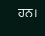ਹਨ।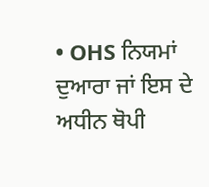• OHS ਨਿਯਮਾਂ ਦੁਆਰਾ ਜਾਂ ਇਸ ਦੇ ਅਧੀਨ ਥੋਪੀ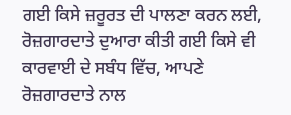ਗਈ ਕਿਸੇ ਜ਼ਰੂਰਤ ਦੀ ਪਾਲਣਾ ਕਰਨ ਲਈ, ਰੋਜ਼ਗਾਰਦਾਤੇ ਦੁਆਰਾ ਕੀਤੀ ਗਈ ਕਿਸੇ ਵੀ ਕਾਰਵਾਈ ਦੇ ਸਬੰਧ ਵਿੱਚ, ਆਪਣੇ ਰੋਜ਼ਗਾਰਦਾਤੇ ਨਾਲ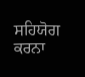ਸਹਿਯੋਗ ਕਰਨਾ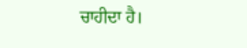ਚਾਹੀਦਾ ਹੈ।